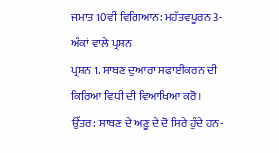ਜਮਾਤ 10ਵੀਂ ਵਿਗਿਆਨ: ਮਹੱਤਵਪੂਰਨ 3-ਅੰਕਾਂ ਵਾਲੇ ਪ੍ਰਸ਼ਨ
ਪ੍ਰਸ਼ਨ 1. ਸਾਬਣ ਦੁਆਰਾ ਸਫਾਈਕਰਨ ਦੀ ਕਿਰਿਆ ਵਿਧੀ ਦੀ ਵਿਆਖਿਆ ਕਰੋ।
ਉੱਤਰ: ਸਾਬਣ ਦੇ ਅਣੂ ਦੇ ਦੋ ਸਿਰੇ ਹੁੰਦੇ ਹਨ-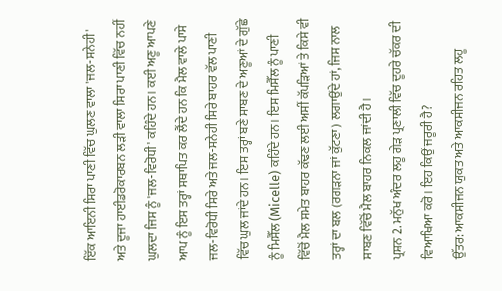ਇੱਕ ਆਇਨੀ ਸਿਰਾ ਪਾਣੀ ਵਿੱਚ ਘੁਲਣ ਵਾਲਾ 'ਜਲ-ਸਨੇਹੀ' ਅਤੇ ਦੂਜਾ ਹਾਈਡਰੋਕਾਰਬਨ ਲੜੀ ਵਾਲਾ ਸਿਰਾ ਪਾਣੀ ਵਿੱਚ ਨਹੀਂ ਘੁਲਦਾ ਜਿਸ ਨੂੰ 'ਜਲ-ਵਿਰੋਧੀ' ਕਹਿੰਦੇ ਹਨ। ਕਈ ਅਣੂ ਆਪਣੇ ਆਪ ਨੂੰ ਇਸ ਤਰ੍ਹਾਂ ਸਥਾਪਿਤ ਕਰ ਲੈਂਦੇ ਹਨ ਕਿ ਮੈਲ ਵਾਲੇ ਪਾਸੇ ਜਲ-ਵਿਰੋਧੀ ਸਿਰੇ ਅਤੇ ਜਲ-ਸਨੇਹੀ ਸਿਰੇ ਬਾਹਰ ਵੱਲ ਪਾਣੀ ਵਿੱਚ ਘੁਲ ਜਾਂਦੇ ਹਨ। ਇਸ ਤਰ੍ਹਾਂ ਬਣੇ ਸਾਬਣ ਦੇ ਅਣੂਆਂ ਦੇ ਗੁੱਛੇ ਨੂੰ ਮਿਸੈੱਲ (Micelle) ਕਹਿੰਦੇ ਹਨ। ਇਸ ਮਿਸੈੱਲ ਨੂੰ ਪਾਣੀ ਵਿੱਚੋਂ ਮੈਲ ਸਮੇਤ ਬਾਹਰ ਕੱਢਣ ਲਈ ਅਸੀਂ ਕੱਪੜਿਆਂ ਤੇ ਕਿਸੇ ਵੀ ਤਰ੍ਹਾਂ ਦਾ ਬਲ (ਰਗੜਨਾ ਜਾਂ ਕੁੱਟਣਾ) ਲਗਾਉਂਦੇ ਹਾਂ, ਜਿਸ ਨਾਲ ਸਾਬਣ ਵਿੱਚੋਂ ਮੈਲ ਬਾਹਰ ਨਿਕਲ ਜਾਂਦੀ ਹੈ।
ਪ੍ਰਸ਼ਨ 2. ਮਨੁੱਖ ਅੰਦਰ ਲਹੂ ਗੇੜ ਪ੍ਰਣਾਲੀ ਵਿੱਚ ਦੂਹਰੇ ਚੱਕਰ ਦੀ ਵਿਆਖਿਆ ਕਰੋ। ਇਹ ਕਿਉਂ ਜਰੂਰੀ ਹੈ?
ਉੱਤਰ: ਆਕਸੀਜਨ ਯੁਕਤ ਅਤੇ ਆਕਸੀਜਨ ਰਹਿਤ ਲਹੂ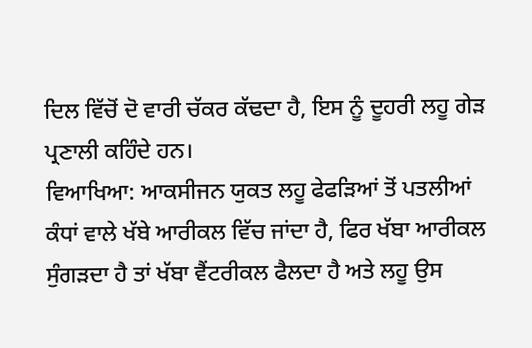ਦਿਲ ਵਿੱਚੋਂ ਦੋ ਵਾਰੀ ਚੱਕਰ ਕੱਢਦਾ ਹੈ, ਇਸ ਨੂੰ ਦੂਹਰੀ ਲਹੂ ਗੇੜ ਪ੍ਰਣਾਲੀ ਕਹਿੰਦੇ ਹਨ।
ਵਿਆਖਿਆ: ਆਕਸੀਜਨ ਯੁਕਤ ਲਹੂ ਫੇਫੜਿਆਂ ਤੋਂ ਪਤਲੀਆਂ ਕੰਧਾਂ ਵਾਲੇ ਖੱਬੇ ਆਰੀਕਲ ਵਿੱਚ ਜਾਂਦਾ ਹੈ, ਫਿਰ ਖੱਬਾ ਆਰੀਕਲ ਸੁੰਗੜਦਾ ਹੈ ਤਾਂ ਖੱਬਾ ਵੈਂਟਰੀਕਲ ਫੈਲਦਾ ਹੈ ਅਤੇ ਲਹੂ ਉਸ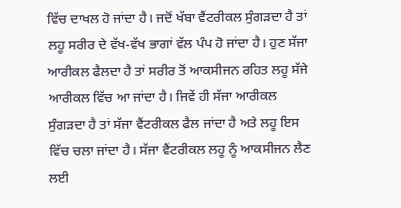ਵਿੱਚ ਦਾਖਲ ਹੋ ਜਾਂਦਾ ਹੈ। ਜਦੋਂ ਖੱਬਾ ਵੈਂਟਰੀਕਲ ਸੁੰਗੜਦਾ ਹੈ ਤਾਂ ਲਹੂ ਸਰੀਰ ਦੇ ਵੱਖ-ਵੱਖ ਭਾਗਾਂ ਵੱਲ ਪੰਪ ਹੋ ਜਾਂਦਾ ਹੈ। ਹੁਣ ਸੱਜਾ ਆਰੀਕਲ ਫੈਲਦਾ ਹੈ ਤਾਂ ਸਰੀਰ ਤੋਂ ਆਕਸੀਜਨ ਰਹਿਤ ਲਹੂ ਸੱਜੇ ਆਰੀਕਲ ਵਿੱਚ ਆ ਜਾਂਦਾ ਹੈ। ਜਿਵੇਂ ਹੀ ਸੱਜਾ ਆਰੀਕਲ ਸੁੰਗੜਦਾ ਹੈ ਤਾਂ ਸੱਜਾ ਵੈਂਟਰੀਕਲ ਫੈਲ ਜਾਂਦਾ ਹੈ ਅਤੇ ਲਹੂ ਇਸ ਵਿੱਚ ਚਲਾ ਜਾਂਦਾ ਹੈ। ਸੱਜਾ ਵੈਂਟਰੀਕਲ ਲਹੂ ਨੂੰ ਆਕਸੀਜਨ ਲੈਣ ਲਈ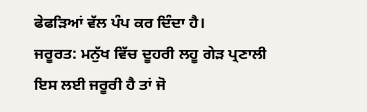ਫੇਫੜਿਆਂ ਵੱਲ ਪੰਪ ਕਰ ਦਿੰਦਾ ਹੈ।
ਜਰੂਰਤ: ਮਨੁੱਖ ਵਿੱਚ ਦੂਹਰੀ ਲਹੂ ਗੇੜ ਪ੍ਰਣਾਲੀ ਇਸ ਲਈ ਜਰੂਰੀ ਹੈ ਤਾਂ ਜੋ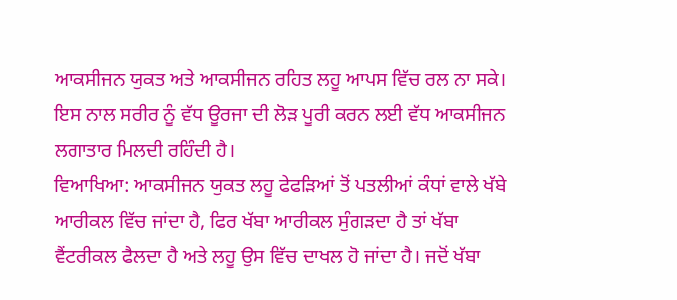ਆਕਸੀਜਨ ਯੁਕਤ ਅਤੇ ਆਕਸੀਜਨ ਰਹਿਤ ਲਹੂ ਆਪਸ ਵਿੱਚ ਰਲ ਨਾ ਸਕੇ। ਇਸ ਨਾਲ ਸਰੀਰ ਨੂੰ ਵੱਧ ਊਰਜਾ ਦੀ ਲੋੜ ਪੂਰੀ ਕਰਨ ਲਈ ਵੱਧ ਆਕਸੀਜਨ ਲਗਾਤਾਰ ਮਿਲਦੀ ਰਹਿੰਦੀ ਹੈ।
ਵਿਆਖਿਆ: ਆਕਸੀਜਨ ਯੁਕਤ ਲਹੂ ਫੇਫੜਿਆਂ ਤੋਂ ਪਤਲੀਆਂ ਕੰਧਾਂ ਵਾਲੇ ਖੱਬੇ ਆਰੀਕਲ ਵਿੱਚ ਜਾਂਦਾ ਹੈ, ਫਿਰ ਖੱਬਾ ਆਰੀਕਲ ਸੁੰਗੜਦਾ ਹੈ ਤਾਂ ਖੱਬਾ ਵੈਂਟਰੀਕਲ ਫੈਲਦਾ ਹੈ ਅਤੇ ਲਹੂ ਉਸ ਵਿੱਚ ਦਾਖਲ ਹੋ ਜਾਂਦਾ ਹੈ। ਜਦੋਂ ਖੱਬਾ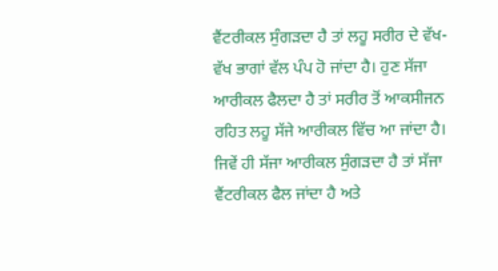ਵੈਂਟਰੀਕਲ ਸੁੰਗੜਦਾ ਹੈ ਤਾਂ ਲਹੂ ਸਰੀਰ ਦੇ ਵੱਖ-ਵੱਖ ਭਾਗਾਂ ਵੱਲ ਪੰਪ ਹੋ ਜਾਂਦਾ ਹੈ। ਹੁਣ ਸੱਜਾ ਆਰੀਕਲ ਫੈਲਦਾ ਹੈ ਤਾਂ ਸਰੀਰ ਤੋਂ ਆਕਸੀਜਨ ਰਹਿਤ ਲਹੂ ਸੱਜੇ ਆਰੀਕਲ ਵਿੱਚ ਆ ਜਾਂਦਾ ਹੈ। ਜਿਵੇਂ ਹੀ ਸੱਜਾ ਆਰੀਕਲ ਸੁੰਗੜਦਾ ਹੈ ਤਾਂ ਸੱਜਾ ਵੈਂਟਰੀਕਲ ਫੈਲ ਜਾਂਦਾ ਹੈ ਅਤੇ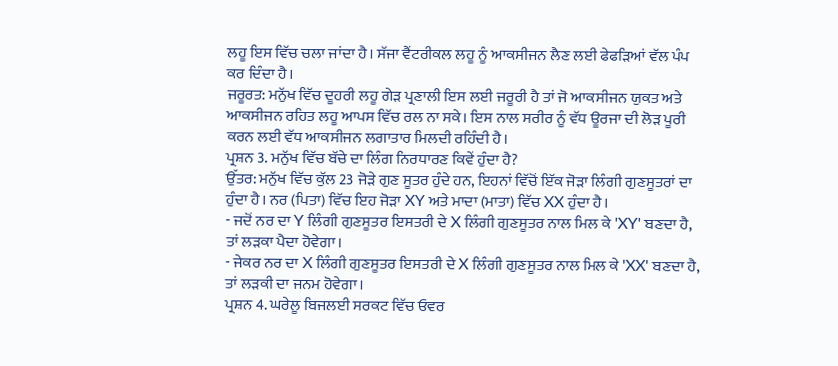ਲਹੂ ਇਸ ਵਿੱਚ ਚਲਾ ਜਾਂਦਾ ਹੈ। ਸੱਜਾ ਵੈਂਟਰੀਕਲ ਲਹੂ ਨੂੰ ਆਕਸੀਜਨ ਲੈਣ ਲਈ ਫੇਫੜਿਆਂ ਵੱਲ ਪੰਪ ਕਰ ਦਿੰਦਾ ਹੈ।
ਜਰੂਰਤ: ਮਨੁੱਖ ਵਿੱਚ ਦੂਹਰੀ ਲਹੂ ਗੇੜ ਪ੍ਰਣਾਲੀ ਇਸ ਲਈ ਜਰੂਰੀ ਹੈ ਤਾਂ ਜੋ ਆਕਸੀਜਨ ਯੁਕਤ ਅਤੇ ਆਕਸੀਜਨ ਰਹਿਤ ਲਹੂ ਆਪਸ ਵਿੱਚ ਰਲ ਨਾ ਸਕੇ। ਇਸ ਨਾਲ ਸਰੀਰ ਨੂੰ ਵੱਧ ਊਰਜਾ ਦੀ ਲੋੜ ਪੂਰੀ ਕਰਨ ਲਈ ਵੱਧ ਆਕਸੀਜਨ ਲਗਾਤਾਰ ਮਿਲਦੀ ਰਹਿੰਦੀ ਹੈ।
ਪ੍ਰਸ਼ਨ 3. ਮਨੁੱਖ ਵਿੱਚ ਬੱਚੇ ਦਾ ਲਿੰਗ ਨਿਰਧਾਰਣ ਕਿਵੇਂ ਹੁੰਦਾ ਹੈ?
ਉੱਤਰ: ਮਨੁੱਖ ਵਿੱਚ ਕੁੱਲ 23 ਜੋੜੇ ਗੁਣ ਸੂਤਰ ਹੁੰਦੇ ਹਨ, ਇਹਨਾਂ ਵਿੱਚੋਂ ਇੱਕ ਜੋੜਾ ਲਿੰਗੀ ਗੁਣਸੂਤਰਾਂ ਦਾ ਹੁੰਦਾ ਹੈ। ਨਰ (ਪਿਤਾ) ਵਿੱਚ ਇਹ ਜੋੜਾ XY ਅਤੇ ਮਾਦਾ (ਮਾਤਾ) ਵਿੱਚ XX ਹੁੰਦਾ ਹੈ।
- ਜਦੋਂ ਨਰ ਦਾ Y ਲਿੰਗੀ ਗੁਣਸੂਤਰ ਇਸਤਰੀ ਦੇ X ਲਿੰਗੀ ਗੁਣਸੂਤਰ ਨਾਲ ਮਿਲ ਕੇ 'XY' ਬਣਦਾ ਹੈ, ਤਾਂ ਲੜਕਾ ਪੈਦਾ ਹੋਵੇਗਾ।
- ਜੇਕਰ ਨਰ ਦਾ X ਲਿੰਗੀ ਗੁਣਸੂਤਰ ਇਸਤਰੀ ਦੇ X ਲਿੰਗੀ ਗੁਣਸੂਤਰ ਨਾਲ ਮਿਲ ਕੇ 'XX' ਬਣਦਾ ਹੈ, ਤਾਂ ਲੜਕੀ ਦਾ ਜਨਮ ਹੋਵੇਗਾ।
ਪ੍ਰਸ਼ਨ 4. ਘਰੇਲੂ ਬਿਜਲਈ ਸਰਕਟ ਵਿੱਚ ਓਵਰ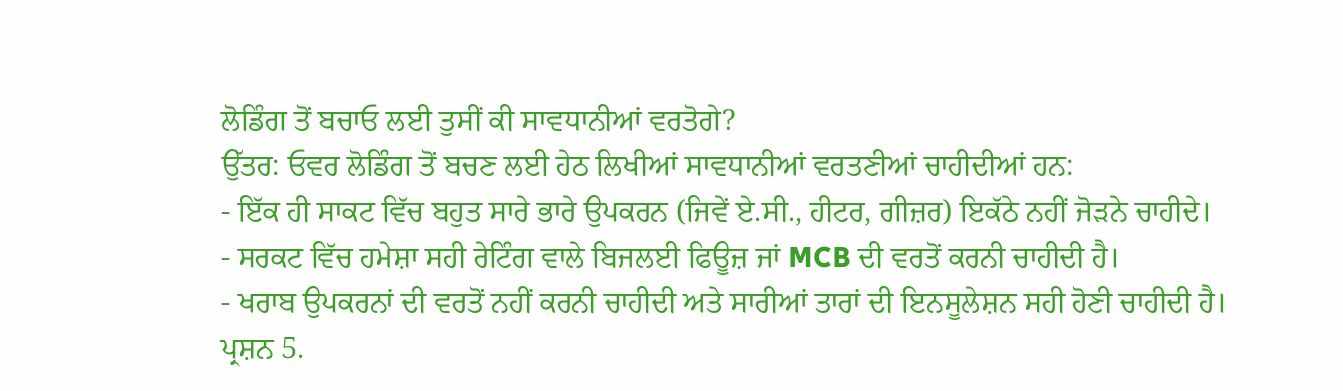ਲੋਡਿੰਗ ਤੋਂ ਬਚਾਓ ਲਈ ਤੁਸੀਂ ਕੀ ਸਾਵਧਾਨੀਆਂ ਵਰਤੋਗੇ?
ਉੱਤਰ: ਓਵਰ ਲੋਡਿੰਗ ਤੋਂ ਬਚਣ ਲਈ ਹੇਠ ਲਿਖੀਆਂ ਸਾਵਧਾਨੀਆਂ ਵਰਤਣੀਆਂ ਚਾਹੀਦੀਆਂ ਹਨ:
- ਇੱਕ ਹੀ ਸਾਕਟ ਵਿੱਚ ਬਹੁਤ ਸਾਰੇ ਭਾਰੇ ਉਪਕਰਨ (ਜਿਵੇਂ ਏ.ਸੀ., ਹੀਟਰ, ਗੀਜ਼ਰ) ਇਕੱਠੇ ਨਹੀਂ ਜੋੜਨੇ ਚਾਹੀਦੇ।
- ਸਰਕਟ ਵਿੱਚ ਹਮੇਸ਼ਾ ਸਹੀ ਰੇਟਿੰਗ ਵਾਲੇ ਬਿਜਲਈ ਫਿਊਜ਼ ਜਾਂ MCB ਦੀ ਵਰਤੋਂ ਕਰਨੀ ਚਾਹੀਦੀ ਹੈ।
- ਖਰਾਬ ਉਪਕਰਨਾਂ ਦੀ ਵਰਤੋਂ ਨਹੀਂ ਕਰਨੀ ਚਾਹੀਦੀ ਅਤੇ ਸਾਰੀਆਂ ਤਾਰਾਂ ਦੀ ਇਨਸੂਲੇਸ਼ਨ ਸਹੀ ਹੋਣੀ ਚਾਹੀਦੀ ਹੈ।
ਪ੍ਰਸ਼ਨ 5.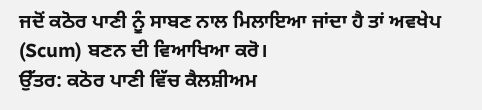ਜਦੋਂ ਕਠੋਰ ਪਾਣੀ ਨੂੰ ਸਾਬਣ ਨਾਲ ਮਿਲਾਇਆ ਜਾਂਦਾ ਹੈ ਤਾਂ ਅਵਖੇਪ (Scum) ਬਣਨ ਦੀ ਵਿਆਖਿਆ ਕਰੋ।
ਉੱਤਰ: ਕਠੋਰ ਪਾਣੀ ਵਿੱਚ ਕੈਲਸ਼ੀਅਮ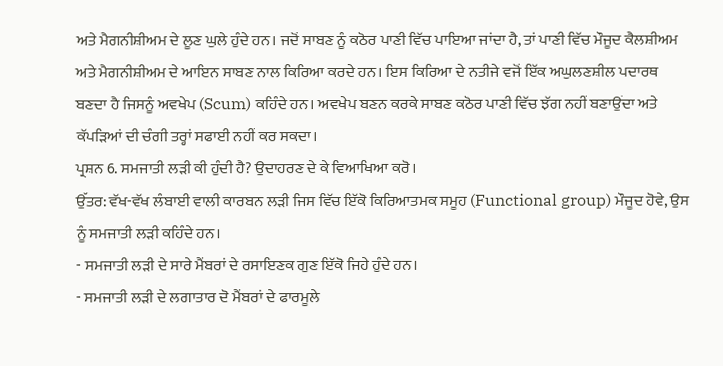ਅਤੇ ਮੈਗਨੀਸ਼ੀਅਮ ਦੇ ਲੂਣ ਘੁਲੇ ਹੁੰਦੇ ਹਨ। ਜਦੋਂ ਸਾਬਣ ਨੂੰ ਕਠੋਰ ਪਾਣੀ ਵਿੱਚ ਪਾਇਆ ਜਾਂਦਾ ਹੈ, ਤਾਂ ਪਾਣੀ ਵਿੱਚ ਮੌਜੂਦ ਕੈਲਸ਼ੀਅਮ ਅਤੇ ਮੈਗਨੀਸ਼ੀਅਮ ਦੇ ਆਇਨ ਸਾਬਣ ਨਾਲ ਕਿਰਿਆ ਕਰਦੇ ਹਨ। ਇਸ ਕਿਰਿਆ ਦੇ ਨਤੀਜੇ ਵਜੋਂ ਇੱਕ ਅਘੁਲਣਸ਼ੀਲ ਪਦਾਰਥ ਬਣਦਾ ਹੈ ਜਿਸਨੂੰ ਅਵਖੇਪ (Scum) ਕਹਿੰਦੇ ਹਨ। ਅਵਖੇਪ ਬਣਨ ਕਰਕੇ ਸਾਬਣ ਕਠੋਰ ਪਾਣੀ ਵਿੱਚ ਝੱਗ ਨਹੀਂ ਬਣਾਉਂਦਾ ਅਤੇ ਕੱਪੜਿਆਂ ਦੀ ਚੰਗੀ ਤਰ੍ਹਾਂ ਸਫਾਈ ਨਹੀਂ ਕਰ ਸਕਦਾ।
ਪ੍ਰਸ਼ਨ 6. ਸਮਜਾਤੀ ਲੜੀ ਕੀ ਹੁੰਦੀ ਹੈ? ਉਦਾਹਰਣ ਦੇ ਕੇ ਵਿਆਖਿਆ ਕਰੋ।
ਉੱਤਰ: ਵੱਖ-ਵੱਖ ਲੰਬਾਈ ਵਾਲੀ ਕਾਰਬਨ ਲੜੀ ਜਿਸ ਵਿੱਚ ਇੱਕੋ ਕਿਰਿਆਤਮਕ ਸਮੂਹ (Functional group) ਮੌਜੂਦ ਹੋਵੇ, ਉਸ ਨੂੰ ਸਮਜਾਤੀ ਲੜੀ ਕਹਿੰਦੇ ਹਨ।
- ਸਮਜਾਤੀ ਲੜੀ ਦੇ ਸਾਰੇ ਮੈਂਬਰਾਂ ਦੇ ਰਸਾਇਣਕ ਗੁਣ ਇੱਕੋ ਜਿਹੇ ਹੁੰਦੇ ਹਨ।
- ਸਮਜਾਤੀ ਲੜੀ ਦੇ ਲਗਾਤਾਰ ਦੋ ਮੈਂਬਰਾਂ ਦੇ ਫਾਰਮੂਲੇ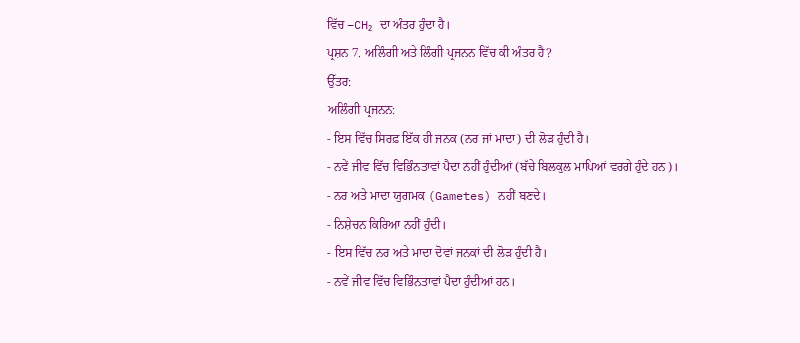ਵਿੱਚ –CH₂ ਦਾ ਅੰਤਰ ਹੁੰਦਾ ਹੈ।
ਪ੍ਰਸ਼ਨ 7. ਅਲਿੰਗੀ ਅਤੇ ਲਿੰਗੀ ਪ੍ਰਜਨਨ ਵਿੱਚ ਕੀ ਅੰਤਰ ਹੈ?
ਉੱਤਰ:
ਅਲਿੰਗੀ ਪ੍ਰਜਨਨ:
- ਇਸ ਵਿੱਚ ਸਿਰਫ਼ ਇੱਕ ਹੀ ਜਨਕ (ਨਰ ਜਾਂ ਮਾਦਾ) ਦੀ ਲੋੜ ਹੁੰਦੀ ਹੈ।
- ਨਵੇਂ ਜੀਵ ਵਿੱਚ ਵਿਭਿੰਨਤਾਵਾਂ ਪੈਦਾ ਨਹੀਂ ਹੁੰਦੀਆਂ (ਬੱਚੇ ਬਿਲਕੁਲ ਮਾਪਿਆਂ ਵਰਗੇ ਹੁੰਦੇ ਹਨ)।
- ਨਰ ਅਤੇ ਮਾਦਾ ਯੁਗਮਕ (Gametes) ਨਹੀਂ ਬਣਦੇ।
- ਨਿਸ਼ੇਚਨ ਕਿਰਿਆ ਨਹੀਂ ਹੁੰਦੀ।
- ਇਸ ਵਿੱਚ ਨਰ ਅਤੇ ਮਾਦਾ ਦੋਵਾਂ ਜਨਕਾਂ ਦੀ ਲੋੜ ਹੁੰਦੀ ਹੈ।
- ਨਵੇਂ ਜੀਵ ਵਿੱਚ ਵਿਭਿੰਨਤਾਵਾਂ ਪੈਦਾ ਹੁੰਦੀਆਂ ਹਨ।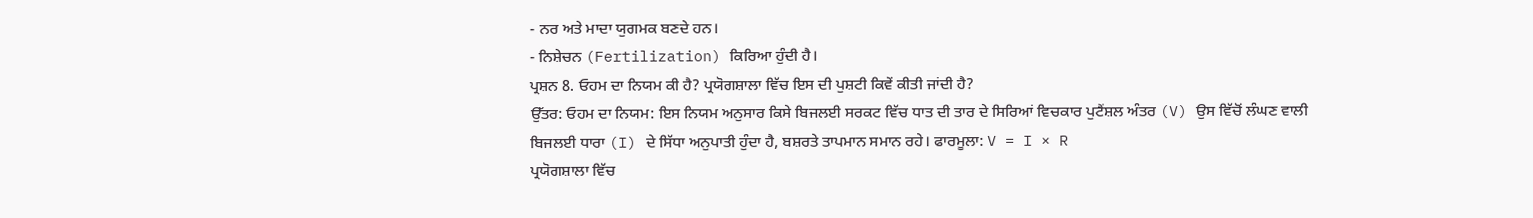- ਨਰ ਅਤੇ ਮਾਦਾ ਯੁਗਮਕ ਬਣਦੇ ਹਨ।
- ਨਿਸ਼ੇਚਨ (Fertilization) ਕਿਰਿਆ ਹੁੰਦੀ ਹੈ।
ਪ੍ਰਸ਼ਨ 8. ਓਹਮ ਦਾ ਨਿਯਮ ਕੀ ਹੈ? ਪ੍ਰਯੋਗਸ਼ਾਲਾ ਵਿੱਚ ਇਸ ਦੀ ਪੁਸ਼ਟੀ ਕਿਵੇਂ ਕੀਤੀ ਜਾਂਦੀ ਹੈ?
ਉੱਤਰ: ਓਹਮ ਦਾ ਨਿਯਮ: ਇਸ ਨਿਯਮ ਅਨੁਸਾਰ ਕਿਸੇ ਬਿਜਲਈ ਸਰਕਟ ਵਿੱਚ ਧਾਤ ਦੀ ਤਾਰ ਦੇ ਸਿਰਿਆਂ ਵਿਚਕਾਰ ਪੁਟੈਂਸ਼ਲ ਅੰਤਰ (V) ਉਸ ਵਿੱਚੋਂ ਲੰਘਣ ਵਾਲੀ ਬਿਜਲਈ ਧਾਰਾ (I) ਦੇ ਸਿੱਧਾ ਅਨੁਪਾਤੀ ਹੁੰਦਾ ਹੈ, ਬਸ਼ਰਤੇ ਤਾਪਮਾਨ ਸਮਾਨ ਰਹੇ। ਫਾਰਮੂਲਾ: V = I × R
ਪ੍ਰਯੋਗਸ਼ਾਲਾ ਵਿੱਚ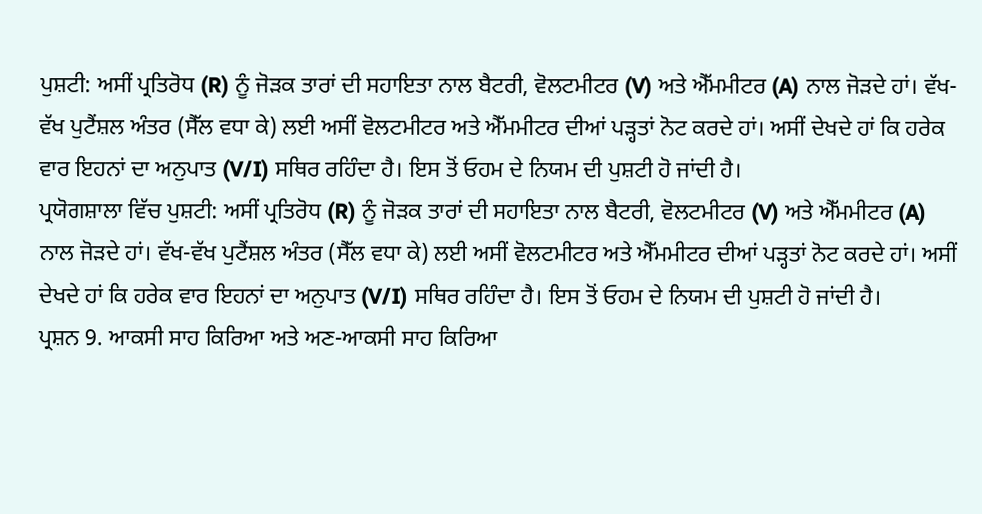ਪੁਸ਼ਟੀ: ਅਸੀਂ ਪ੍ਰਤਿਰੋਧ (R) ਨੂੰ ਜੋੜਕ ਤਾਰਾਂ ਦੀ ਸਹਾਇਤਾ ਨਾਲ ਬੈਟਰੀ, ਵੋਲਟਮੀਟਰ (V) ਅਤੇ ਐੱਮਮੀਟਰ (A) ਨਾਲ ਜੋੜਦੇ ਹਾਂ। ਵੱਖ-ਵੱਖ ਪੁਟੈਂਸ਼ਲ ਅੰਤਰ (ਸੈੱਲ ਵਧਾ ਕੇ) ਲਈ ਅਸੀਂ ਵੋਲਟਮੀਟਰ ਅਤੇ ਐੱਮਮੀਟਰ ਦੀਆਂ ਪੜ੍ਹਤਾਂ ਨੋਟ ਕਰਦੇ ਹਾਂ। ਅਸੀਂ ਦੇਖਦੇ ਹਾਂ ਕਿ ਹਰੇਕ ਵਾਰ ਇਹਨਾਂ ਦਾ ਅਨੁਪਾਤ (V/I) ਸਥਿਰ ਰਹਿੰਦਾ ਹੈ। ਇਸ ਤੋਂ ਓਹਮ ਦੇ ਨਿਯਮ ਦੀ ਪੁਸ਼ਟੀ ਹੋ ਜਾਂਦੀ ਹੈ।
ਪ੍ਰਯੋਗਸ਼ਾਲਾ ਵਿੱਚ ਪੁਸ਼ਟੀ: ਅਸੀਂ ਪ੍ਰਤਿਰੋਧ (R) ਨੂੰ ਜੋੜਕ ਤਾਰਾਂ ਦੀ ਸਹਾਇਤਾ ਨਾਲ ਬੈਟਰੀ, ਵੋਲਟਮੀਟਰ (V) ਅਤੇ ਐੱਮਮੀਟਰ (A) ਨਾਲ ਜੋੜਦੇ ਹਾਂ। ਵੱਖ-ਵੱਖ ਪੁਟੈਂਸ਼ਲ ਅੰਤਰ (ਸੈੱਲ ਵਧਾ ਕੇ) ਲਈ ਅਸੀਂ ਵੋਲਟਮੀਟਰ ਅਤੇ ਐੱਮਮੀਟਰ ਦੀਆਂ ਪੜ੍ਹਤਾਂ ਨੋਟ ਕਰਦੇ ਹਾਂ। ਅਸੀਂ ਦੇਖਦੇ ਹਾਂ ਕਿ ਹਰੇਕ ਵਾਰ ਇਹਨਾਂ ਦਾ ਅਨੁਪਾਤ (V/I) ਸਥਿਰ ਰਹਿੰਦਾ ਹੈ। ਇਸ ਤੋਂ ਓਹਮ ਦੇ ਨਿਯਮ ਦੀ ਪੁਸ਼ਟੀ ਹੋ ਜਾਂਦੀ ਹੈ।
ਪ੍ਰਸ਼ਨ 9. ਆਕਸੀ ਸਾਹ ਕਿਰਿਆ ਅਤੇ ਅਣ-ਆਕਸੀ ਸਾਹ ਕਿਰਿਆ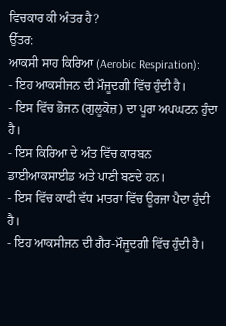ਵਿਚਕਾਰ ਕੀ ਅੰਤਰ ਹੈ?
ਉੱਤਰ:
ਆਕਸੀ ਸਾਹ ਕਿਰਿਆ (Aerobic Respiration):
- ਇਹ ਆਕਸੀਜਨ ਦੀ ਮੌਜੂਦਗੀ ਵਿੱਚ ਹੁੰਦੀ ਹੈ।
- ਇਸ ਵਿੱਚ ਭੋਜਨ (ਗੁਲੂਕੋਜ਼) ਦਾ ਪੂਰਾ ਅਪਘਟਨ ਹੁੰਦਾ ਹੈ।
- ਇਸ ਕਿਰਿਆ ਦੇ ਅੰਤ ਵਿੱਚ ਕਾਰਬਨ ਡਾਈਆਕਸਾਈਡ ਅਤੇ ਪਾਣੀ ਬਣਦੇ ਹਨ।
- ਇਸ ਵਿੱਚ ਕਾਫੀ ਵੱਧ ਮਾਤਰਾ ਵਿੱਚ ਊਰਜਾ ਪੈਦਾ ਹੁੰਦੀ ਹੈ।
- ਇਹ ਆਕਸੀਜਨ ਦੀ ਗੈਰ-ਮੌਜੂਦਗੀ ਵਿੱਚ ਹੁੰਦੀ ਹੈ।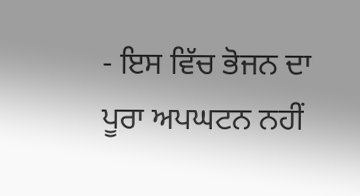- ਇਸ ਵਿੱਚ ਭੋਜਨ ਦਾ ਪੂਰਾ ਅਪਘਟਨ ਨਹੀਂ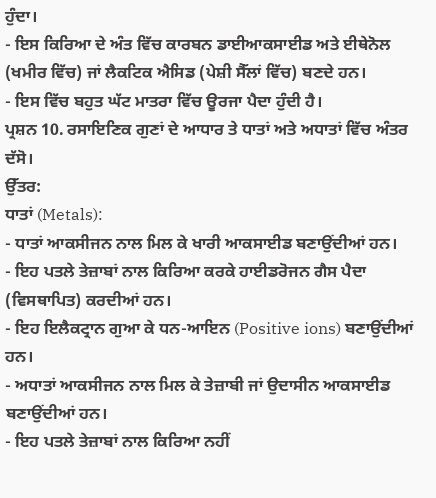ਹੁੰਦਾ।
- ਇਸ ਕਿਰਿਆ ਦੇ ਅੰਤ ਵਿੱਚ ਕਾਰਬਨ ਡਾਈਆਕਸਾਈਡ ਅਤੇ ਈਥੇਨੋਲ (ਖਮੀਰ ਵਿੱਚ) ਜਾਂ ਲੈਕਟਿਕ ਐਸਿਡ (ਪੇਸ਼ੀ ਸੈੱਲਾਂ ਵਿੱਚ) ਬਣਦੇ ਹਨ।
- ਇਸ ਵਿੱਚ ਬਹੁਤ ਘੱਟ ਮਾਤਰਾ ਵਿੱਚ ਊਰਜਾ ਪੈਦਾ ਹੁੰਦੀ ਹੈ।
ਪ੍ਰਸ਼ਨ 10. ਰਸਾਇਣਿਕ ਗੁਣਾਂ ਦੇ ਆਧਾਰ ਤੇ ਧਾਤਾਂ ਅਤੇ ਅਧਾਤਾਂ ਵਿੱਚ ਅੰਤਰ ਦੱਸੋ।
ਉੱਤਰ:
ਧਾਤਾਂ (Metals):
- ਧਾਤਾਂ ਆਕਸੀਜਨ ਨਾਲ ਮਿਲ ਕੇ ਖਾਰੀ ਆਕਸਾਈਡ ਬਣਾਉਂਦੀਆਂ ਹਨ।
- ਇਹ ਪਤਲੇ ਤੇਜ਼ਾਬਾਂ ਨਾਲ ਕਿਰਿਆ ਕਰਕੇ ਹਾਈਡਰੋਜਨ ਗੈਸ ਪੈਦਾ (ਵਿਸਥਾਪਿਤ) ਕਰਦੀਆਂ ਹਨ।
- ਇਹ ਇਲੈਕਟ੍ਰਾਨ ਗੁਆ ਕੇ ਧਨ-ਆਇਨ (Positive ions) ਬਣਾਉਂਦੀਆਂ ਹਨ।
- ਅਧਾਤਾਂ ਆਕਸੀਜਨ ਨਾਲ ਮਿਲ ਕੇ ਤੇਜ਼ਾਬੀ ਜਾਂ ਉਦਾਸੀਨ ਆਕਸਾਈਡ ਬਣਾਉਂਦੀਆਂ ਹਨ।
- ਇਹ ਪਤਲੇ ਤੇਜ਼ਾਬਾਂ ਨਾਲ ਕਿਰਿਆ ਨਹੀਂ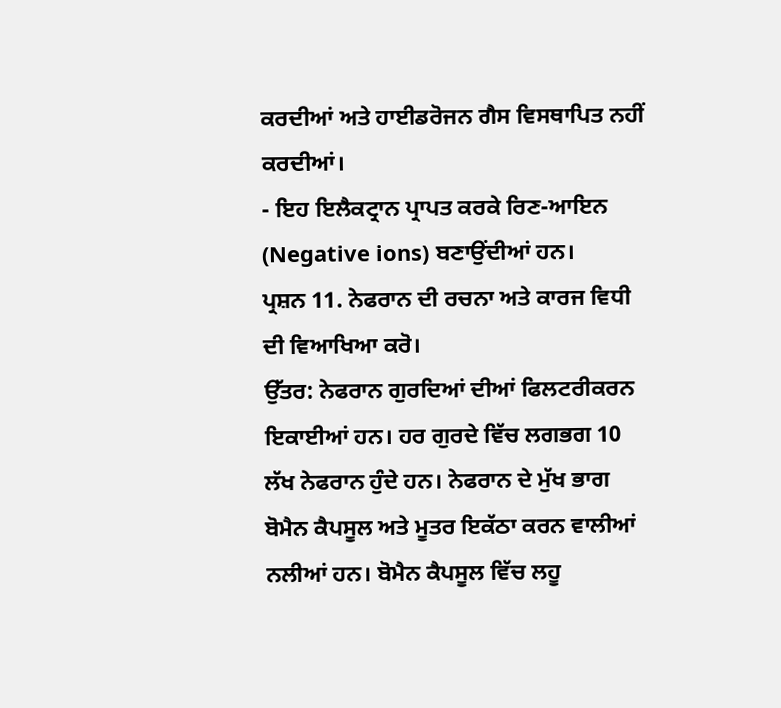ਕਰਦੀਆਂ ਅਤੇ ਹਾਈਡਰੋਜਨ ਗੈਸ ਵਿਸਥਾਪਿਤ ਨਹੀਂ ਕਰਦੀਆਂ।
- ਇਹ ਇਲੈਕਟ੍ਰਾਨ ਪ੍ਰਾਪਤ ਕਰਕੇ ਰਿਣ-ਆਇਨ (Negative ions) ਬਣਾਉਂਦੀਆਂ ਹਨ।
ਪ੍ਰਸ਼ਨ 11. ਨੇਫਰਾਨ ਦੀ ਰਚਨਾ ਅਤੇ ਕਾਰਜ ਵਿਧੀ ਦੀ ਵਿਆਖਿਆ ਕਰੋ।
ਉੱਤਰ: ਨੇਫਰਾਨ ਗੁਰਦਿਆਂ ਦੀਆਂ ਫਿਲਟਰੀਕਰਨ ਇਕਾਈਆਂ ਹਨ। ਹਰ ਗੁਰਦੇ ਵਿੱਚ ਲਗਭਗ 10 ਲੱਖ ਨੇਫਰਾਨ ਹੁੰਦੇ ਹਨ। ਨੇਫਰਾਨ ਦੇ ਮੁੱਖ ਭਾਗ ਬੋਮੈਨ ਕੈਪਸੂਲ ਅਤੇ ਮੂਤਰ ਇਕੱਠਾ ਕਰਨ ਵਾਲੀਆਂ ਨਲੀਆਂ ਹਨ। ਬੋਮੈਨ ਕੈਪਸੂਲ ਵਿੱਚ ਲਹੂ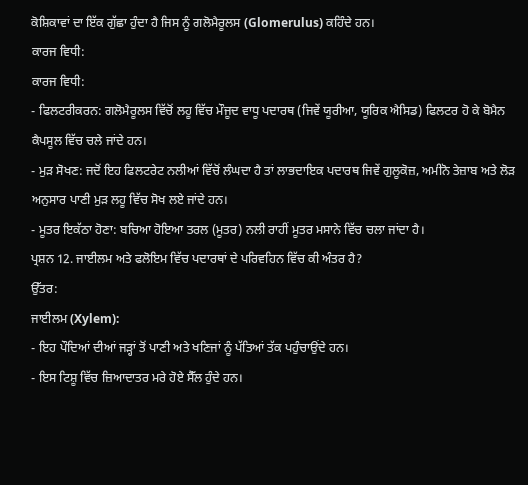ਕੋਸ਼ਿਕਾਵਾਂ ਦਾ ਇੱਕ ਗੁੱਛਾ ਹੁੰਦਾ ਹੈ ਜਿਸ ਨੂੰ ਗਲੋਮੈਰੂਲਸ (Glomerulus) ਕਹਿੰਦੇ ਹਨ।
ਕਾਰਜ ਵਿਧੀ:
ਕਾਰਜ ਵਿਧੀ:
- ਫਿਲਟਰੀਕਰਨ: ਗਲੋਮੈਰੂਲਸ ਵਿੱਚੋਂ ਲਹੂ ਵਿੱਚ ਮੌਜੂਦ ਵਾਧੂ ਪਦਾਰਥ (ਜਿਵੇਂ ਯੂਰੀਆ, ਯੂਰਿਕ ਐਸਿਡ) ਫਿਲਟਰ ਹੋ ਕੇ ਬੋਮੈਨ ਕੈਪਸੂਲ ਵਿੱਚ ਚਲੇ ਜਾਂਦੇ ਹਨ।
- ਮੁੜ ਸੋਖਣ: ਜਦੋਂ ਇਹ ਫਿਲਟਰੇਟ ਨਲੀਆਂ ਵਿੱਚੋਂ ਲੰਘਦਾ ਹੈ ਤਾਂ ਲਾਭਦਾਇਕ ਪਦਾਰਥ ਜਿਵੇਂ ਗੁਲੂਕੋਜ਼, ਅਮੀਨੋ ਤੇਜ਼ਾਬ ਅਤੇ ਲੋੜ ਅਨੁਸਾਰ ਪਾਣੀ ਮੁੜ ਲਹੂ ਵਿੱਚ ਸੋਖ ਲਏ ਜਾਂਦੇ ਹਨ।
- ਮੂਤਰ ਇਕੱਠਾ ਹੋਣਾ: ਬਚਿਆ ਹੋਇਆ ਤਰਲ (ਮੂਤਰ) ਨਲੀ ਰਾਹੀਂ ਮੂਤਰ ਮਸਾਨੇ ਵਿੱਚ ਚਲਾ ਜਾਂਦਾ ਹੈ।
ਪ੍ਰਸ਼ਨ 12. ਜਾਈਲਮ ਅਤੇ ਫਲੋਇਮ ਵਿੱਚ ਪਦਾਰਥਾਂ ਦੇ ਪਰਿਵਹਿਨ ਵਿੱਚ ਕੀ ਅੰਤਰ ਹੈ?
ਉੱਤਰ:
ਜਾਈਲਮ (Xylem):
- ਇਹ ਪੌਦਿਆਂ ਦੀਆਂ ਜੜ੍ਹਾਂ ਤੋਂ ਪਾਣੀ ਅਤੇ ਖਣਿਜਾਂ ਨੂੰ ਪੱਤਿਆਂ ਤੱਕ ਪਹੁੰਚਾਉਂਦੇ ਹਨ।
- ਇਸ ਟਿਸ਼ੂ ਵਿੱਚ ਜ਼ਿਆਦਾਤਰ ਮਰੇ ਹੋਏ ਸੈੱਲ ਹੁੰਦੇ ਹਨ।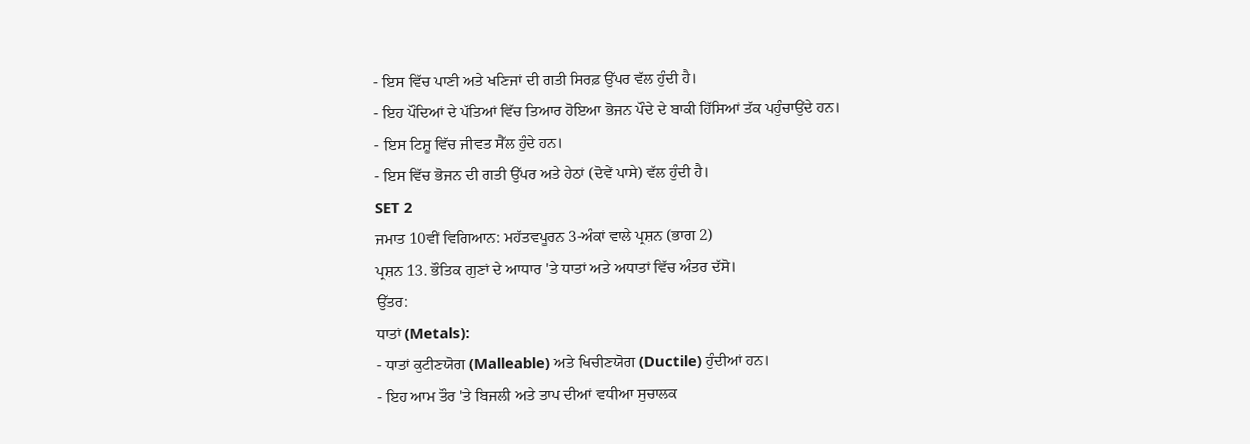- ਇਸ ਵਿੱਚ ਪਾਣੀ ਅਤੇ ਖਣਿਜਾਂ ਦੀ ਗਤੀ ਸਿਰਫ਼ ਉੱਪਰ ਵੱਲ ਹੁੰਦੀ ਹੈ।
- ਇਹ ਪੌਦਿਆਂ ਦੇ ਪੱਤਿਆਂ ਵਿੱਚ ਤਿਆਰ ਹੋਇਆ ਭੋਜਨ ਪੌਦੇ ਦੇ ਬਾਕੀ ਹਿੱਸਿਆਂ ਤੱਕ ਪਹੁੰਚਾਉਂਦੇ ਹਨ।
- ਇਸ ਟਿਸ਼ੂ ਵਿੱਚ ਜੀਵਤ ਸੈੱਲ ਹੁੰਦੇ ਹਨ।
- ਇਸ ਵਿੱਚ ਭੋਜਨ ਦੀ ਗਤੀ ਉੱਪਰ ਅਤੇ ਹੇਠਾਂ (ਦੋਵੇਂ ਪਾਸੇ) ਵੱਲ ਹੁੰਦੀ ਹੈ।
SET 2
ਜਮਾਤ 10ਵੀਂ ਵਿਗਿਆਨ: ਮਹੱਤਵਪੂਰਨ 3-ਅੰਕਾਂ ਵਾਲੇ ਪ੍ਰਸ਼ਨ (ਭਾਗ 2)
ਪ੍ਰਸ਼ਨ 13. ਭੌਤਿਕ ਗੁਣਾਂ ਦੇ ਆਧਾਰ 'ਤੇ ਧਾਤਾਂ ਅਤੇ ਅਧਾਤਾਂ ਵਿੱਚ ਅੰਤਰ ਦੱਸੋ।
ਉੱਤਰ:
ਧਾਤਾਂ (Metals):
- ਧਾਤਾਂ ਕੁਟੀਣਯੋਗ (Malleable) ਅਤੇ ਖਿਚੀਣਯੋਗ (Ductile) ਹੁੰਦੀਆਂ ਹਨ।
- ਇਹ ਆਮ ਤੌਰ 'ਤੇ ਬਿਜਲੀ ਅਤੇ ਤਾਪ ਦੀਆਂ ਵਧੀਆ ਸੁਚਾਲਕ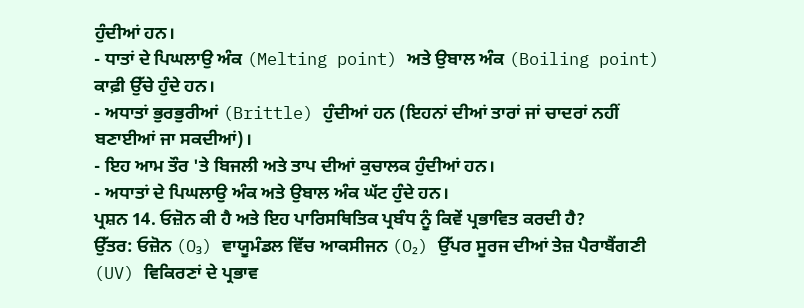ਹੁੰਦੀਆਂ ਹਨ।
- ਧਾਤਾਂ ਦੇ ਪਿਘਲਾਉ ਅੰਕ (Melting point) ਅਤੇ ਉਬਾਲ ਅੰਕ (Boiling point) ਕਾਫ਼ੀ ਉੱਚੇ ਹੁੰਦੇ ਹਨ।
- ਅਧਾਤਾਂ ਭੁਰਭੁਰੀਆਂ (Brittle) ਹੁੰਦੀਆਂ ਹਨ (ਇਹਨਾਂ ਦੀਆਂ ਤਾਰਾਂ ਜਾਂ ਚਾਦਰਾਂ ਨਹੀਂ ਬਣਾਈਆਂ ਜਾ ਸਕਦੀਆਂ)।
- ਇਹ ਆਮ ਤੌਰ 'ਤੇ ਬਿਜਲੀ ਅਤੇ ਤਾਪ ਦੀਆਂ ਕੁਚਾਲਕ ਹੁੰਦੀਆਂ ਹਨ।
- ਅਧਾਤਾਂ ਦੇ ਪਿਘਲਾਉ ਅੰਕ ਅਤੇ ਉਬਾਲ ਅੰਕ ਘੱਟ ਹੁੰਦੇ ਹਨ।
ਪ੍ਰਸ਼ਨ 14. ਓਜ਼ੋਨ ਕੀ ਹੈ ਅਤੇ ਇਹ ਪਾਰਿਸਥਿਤਿਕ ਪ੍ਰਬੰਧ ਨੂੰ ਕਿਵੇਂ ਪ੍ਰਭਾਵਿਤ ਕਰਦੀ ਹੈ?
ਉੱਤਰ: ਓਜ਼ੋਨ (O₃) ਵਾਯੂਮੰਡਲ ਵਿੱਚ ਆਕਸੀਜਨ (O₂) ਉੱਪਰ ਸੂਰਜ ਦੀਆਂ ਤੇਜ਼ ਪੈਰਾਬੈਂਗਣੀ (UV) ਵਿਕਿਰਣਾਂ ਦੇ ਪ੍ਰਭਾਵ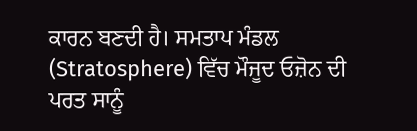ਕਾਰਨ ਬਣਦੀ ਹੈ। ਸਮਤਾਪ ਮੰਡਲ (Stratosphere) ਵਿੱਚ ਮੌਜੂਦ ਓਜ਼ੋਨ ਦੀ ਪਰਤ ਸਾਨੂੰ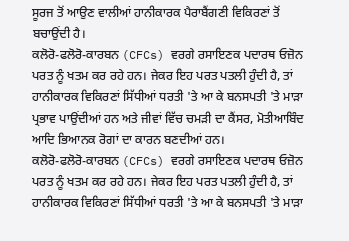ਸੂਰਜ ਤੋਂ ਆਉਣ ਵਾਲੀਆਂ ਹਾਨੀਕਾਰਕ ਪੈਰਾਬੈਂਗਣੀ ਵਿਕਿਰਣਾਂ ਤੋਂ ਬਚਾਉਂਦੀ ਹੈ।
ਕਲੋਰੋ-ਫਲੋਰੋ-ਕਾਰਬਨ (CFCs) ਵਰਗੇ ਰਸਾਇਣਕ ਪਦਾਰਥ ਓਜ਼ੋਨ ਪਰਤ ਨੂੰ ਖਤਮ ਕਰ ਰਹੇ ਹਨ। ਜੇਕਰ ਇਹ ਪਰਤ ਪਤਲੀ ਹੁੰਦੀ ਹੈ, ਤਾਂ ਹਾਨੀਕਾਰਕ ਵਿਕਿਰਣਾਂ ਸਿੱਧੀਆਂ ਧਰਤੀ 'ਤੇ ਆ ਕੇ ਬਨਸਪਤੀ 'ਤੇ ਮਾੜਾ ਪ੍ਰਭਾਵ ਪਾਉਂਦੀਆਂ ਹਨ ਅਤੇ ਜੀਵਾਂ ਵਿੱਚ ਚਮੜੀ ਦਾ ਕੈਂਸਰ, ਮੋਤੀਆਬਿੰਦ ਆਦਿ ਭਿਆਨਕ ਰੋਗਾਂ ਦਾ ਕਾਰਨ ਬਣਦੀਆਂ ਹਨ।
ਕਲੋਰੋ-ਫਲੋਰੋ-ਕਾਰਬਨ (CFCs) ਵਰਗੇ ਰਸਾਇਣਕ ਪਦਾਰਥ ਓਜ਼ੋਨ ਪਰਤ ਨੂੰ ਖਤਮ ਕਰ ਰਹੇ ਹਨ। ਜੇਕਰ ਇਹ ਪਰਤ ਪਤਲੀ ਹੁੰਦੀ ਹੈ, ਤਾਂ ਹਾਨੀਕਾਰਕ ਵਿਕਿਰਣਾਂ ਸਿੱਧੀਆਂ ਧਰਤੀ 'ਤੇ ਆ ਕੇ ਬਨਸਪਤੀ 'ਤੇ ਮਾੜਾ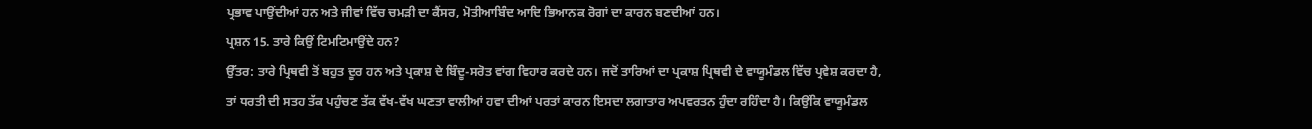ਪ੍ਰਭਾਵ ਪਾਉਂਦੀਆਂ ਹਨ ਅਤੇ ਜੀਵਾਂ ਵਿੱਚ ਚਮੜੀ ਦਾ ਕੈਂਸਰ, ਮੋਤੀਆਬਿੰਦ ਆਦਿ ਭਿਆਨਕ ਰੋਗਾਂ ਦਾ ਕਾਰਨ ਬਣਦੀਆਂ ਹਨ।
ਪ੍ਰਸ਼ਨ 15. ਤਾਰੇ ਕਿਉਂ ਟਿਮਟਿਮਾਉਂਦੇ ਹਨ?
ਉੱਤਰ: ਤਾਰੇ ਪ੍ਰਿਥਵੀ ਤੋਂ ਬਹੁਤ ਦੂਰ ਹਨ ਅਤੇ ਪ੍ਰਕਾਸ਼ ਦੇ ਬਿੰਦੂ-ਸਰੋਤ ਵਾਂਗ ਵਿਹਾਰ ਕਰਦੇ ਹਨ। ਜਦੋਂ ਤਾਰਿਆਂ ਦਾ ਪ੍ਰਕਾਸ਼ ਪ੍ਰਿਥਵੀ ਦੇ ਵਾਯੂਮੰਡਲ ਵਿੱਚ ਪ੍ਰਵੇਸ਼ ਕਰਦਾ ਹੈ, ਤਾਂ ਧਰਤੀ ਦੀ ਸਤਹ ਤੱਕ ਪਹੁੰਚਣ ਤੱਕ ਵੱਖ-ਵੱਖ ਘਣਤਾ ਵਾਲੀਆਂ ਹਵਾ ਦੀਆਂ ਪਰਤਾਂ ਕਾਰਨ ਇਸਦਾ ਲਗਾਤਾਰ ਅਪਵਰਤਨ ਹੁੰਦਾ ਰਹਿੰਦਾ ਹੈ। ਕਿਉਂਕਿ ਵਾਯੂਮੰਡਲ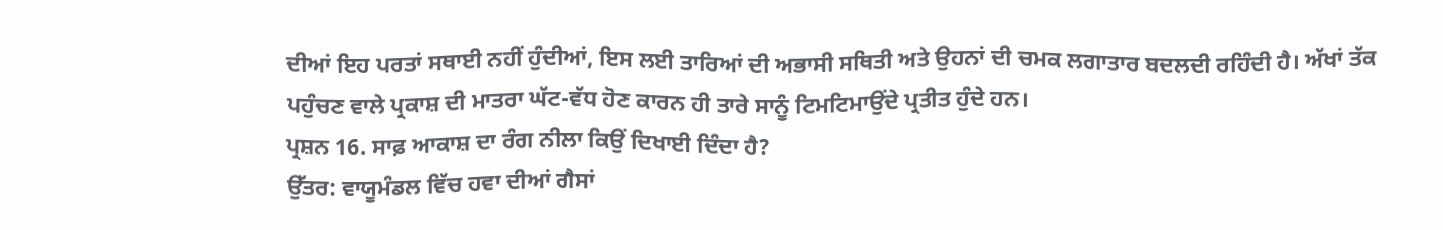ਦੀਆਂ ਇਹ ਪਰਤਾਂ ਸਥਾਈ ਨਹੀਂ ਹੁੰਦੀਆਂ, ਇਸ ਲਈ ਤਾਰਿਆਂ ਦੀ ਅਭਾਸੀ ਸਥਿਤੀ ਅਤੇ ਉਹਨਾਂ ਦੀ ਚਮਕ ਲਗਾਤਾਰ ਬਦਲਦੀ ਰਹਿੰਦੀ ਹੈ। ਅੱਖਾਂ ਤੱਕ ਪਹੁੰਚਣ ਵਾਲੇ ਪ੍ਰਕਾਸ਼ ਦੀ ਮਾਤਰਾ ਘੱਟ-ਵੱਧ ਹੋਣ ਕਾਰਨ ਹੀ ਤਾਰੇ ਸਾਨੂੰ ਟਿਮਟਿਮਾਉਂਦੇ ਪ੍ਰਤੀਤ ਹੁੰਦੇ ਹਨ।
ਪ੍ਰਸ਼ਨ 16. ਸਾਫ਼ ਆਕਾਸ਼ ਦਾ ਰੰਗ ਨੀਲਾ ਕਿਉਂ ਦਿਖਾਈ ਦਿੰਦਾ ਹੈ?
ਉੱਤਰ: ਵਾਯੂਮੰਡਲ ਵਿੱਚ ਹਵਾ ਦੀਆਂ ਗੈਸਾਂ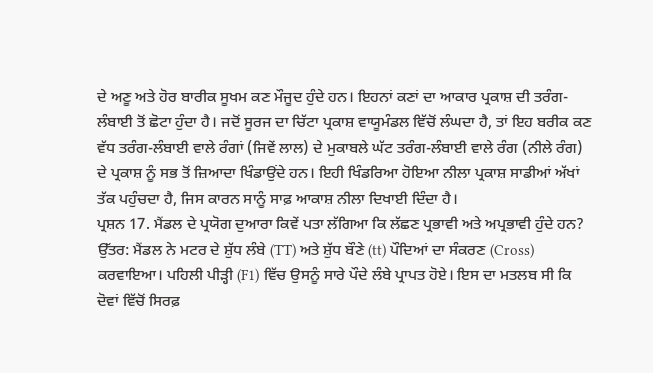ਦੇ ਅਣੂ ਅਤੇ ਹੋਰ ਬਾਰੀਕ ਸੂਖਮ ਕਣ ਮੌਜੂਦ ਹੁੰਦੇ ਹਨ। ਇਹਨਾਂ ਕਣਾਂ ਦਾ ਆਕਾਰ ਪ੍ਰਕਾਸ਼ ਦੀ ਤਰੰਗ-ਲੰਬਾਈ ਤੋਂ ਛੋਟਾ ਹੁੰਦਾ ਹੈ। ਜਦੋਂ ਸੂਰਜ ਦਾ ਚਿੱਟਾ ਪ੍ਰਕਾਸ਼ ਵਾਯੂਮੰਡਲ ਵਿੱਚੋਂ ਲੰਘਦਾ ਹੈ, ਤਾਂ ਇਹ ਬਰੀਕ ਕਣ ਵੱਧ ਤਰੰਗ-ਲੰਬਾਈ ਵਾਲੇ ਰੰਗਾਂ (ਜਿਵੇਂ ਲਾਲ) ਦੇ ਮੁਕਾਬਲੇ ਘੱਟ ਤਰੰਗ-ਲੰਬਾਈ ਵਾਲੇ ਰੰਗ (ਨੀਲੇ ਰੰਗ) ਦੇ ਪ੍ਰਕਾਸ਼ ਨੂੰ ਸਭ ਤੋਂ ਜ਼ਿਆਦਾ ਖਿੰਡਾਉਂਦੇ ਹਨ। ਇਹੀ ਖਿੰਡਰਿਆ ਹੋਇਆ ਨੀਲਾ ਪ੍ਰਕਾਸ਼ ਸਾਡੀਆਂ ਅੱਖਾਂ ਤੱਕ ਪਹੁੰਚਦਾ ਹੈ, ਜਿਸ ਕਾਰਨ ਸਾਨੂੰ ਸਾਫ਼ ਆਕਾਸ਼ ਨੀਲਾ ਦਿਖਾਈ ਦਿੰਦਾ ਹੈ।
ਪ੍ਰਸ਼ਨ 17. ਮੈਂਡਲ ਦੇ ਪ੍ਰਯੋਗ ਦੁਆਰਾ ਕਿਵੇਂ ਪਤਾ ਲੱਗਿਆ ਕਿ ਲੱਛਣ ਪ੍ਰਭਾਵੀ ਅਤੇ ਅਪ੍ਰਭਾਵੀ ਹੁੰਦੇ ਹਨ?
ਉੱਤਰ: ਮੈਂਡਲ ਨੇ ਮਟਰ ਦੇ ਸ਼ੁੱਧ ਲੰਬੇ (TT) ਅਤੇ ਸ਼ੁੱਧ ਬੌਣੇ (tt) ਪੌਦਿਆਂ ਦਾ ਸੰਕਰਣ (Cross) ਕਰਵਾਇਆ। ਪਹਿਲੀ ਪੀੜ੍ਹੀ (F1) ਵਿੱਚ ਉਸਨੂੰ ਸਾਰੇ ਪੌਦੇ ਲੰਬੇ ਪ੍ਰਾਪਤ ਹੋਏ। ਇਸ ਦਾ ਮਤਲਬ ਸੀ ਕਿ ਦੋਵਾਂ ਵਿੱਚੋਂ ਸਿਰਫ਼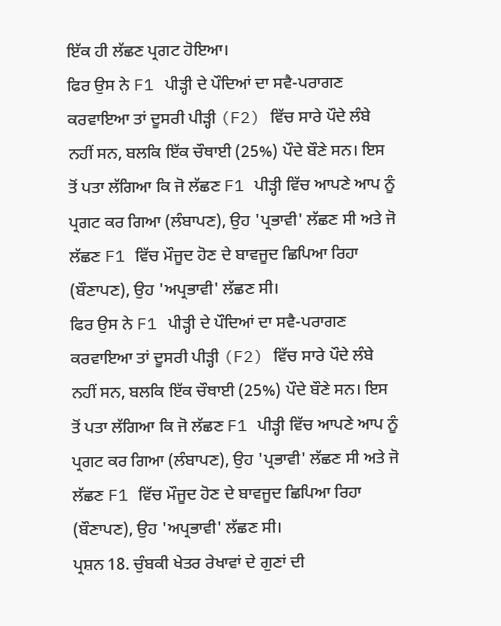ਇੱਕ ਹੀ ਲੱਛਣ ਪ੍ਰਗਟ ਹੋਇਆ।
ਫਿਰ ਉਸ ਨੇ F1 ਪੀੜ੍ਹੀ ਦੇ ਪੌਦਿਆਂ ਦਾ ਸਵੈ-ਪਰਾਗਣ ਕਰਵਾਇਆ ਤਾਂ ਦੂਸਰੀ ਪੀੜ੍ਹੀ (F2) ਵਿੱਚ ਸਾਰੇ ਪੌਦੇ ਲੰਬੇ ਨਹੀਂ ਸਨ, ਬਲਕਿ ਇੱਕ ਚੌਥਾਈ (25%) ਪੌਦੇ ਬੌਣੇ ਸਨ। ਇਸ ਤੋਂ ਪਤਾ ਲੱਗਿਆ ਕਿ ਜੋ ਲੱਛਣ F1 ਪੀੜ੍ਹੀ ਵਿੱਚ ਆਪਣੇ ਆਪ ਨੂੰ ਪ੍ਰਗਟ ਕਰ ਗਿਆ (ਲੰਬਾਪਣ), ਉਹ 'ਪ੍ਰਭਾਵੀ' ਲੱਛਣ ਸੀ ਅਤੇ ਜੋ ਲੱਛਣ F1 ਵਿੱਚ ਮੌਜੂਦ ਹੋਣ ਦੇ ਬਾਵਜੂਦ ਛਿਪਿਆ ਰਿਹਾ (ਬੌਣਾਪਣ), ਉਹ 'ਅਪ੍ਰਭਾਵੀ' ਲੱਛਣ ਸੀ।
ਫਿਰ ਉਸ ਨੇ F1 ਪੀੜ੍ਹੀ ਦੇ ਪੌਦਿਆਂ ਦਾ ਸਵੈ-ਪਰਾਗਣ ਕਰਵਾਇਆ ਤਾਂ ਦੂਸਰੀ ਪੀੜ੍ਹੀ (F2) ਵਿੱਚ ਸਾਰੇ ਪੌਦੇ ਲੰਬੇ ਨਹੀਂ ਸਨ, ਬਲਕਿ ਇੱਕ ਚੌਥਾਈ (25%) ਪੌਦੇ ਬੌਣੇ ਸਨ। ਇਸ ਤੋਂ ਪਤਾ ਲੱਗਿਆ ਕਿ ਜੋ ਲੱਛਣ F1 ਪੀੜ੍ਹੀ ਵਿੱਚ ਆਪਣੇ ਆਪ ਨੂੰ ਪ੍ਰਗਟ ਕਰ ਗਿਆ (ਲੰਬਾਪਣ), ਉਹ 'ਪ੍ਰਭਾਵੀ' ਲੱਛਣ ਸੀ ਅਤੇ ਜੋ ਲੱਛਣ F1 ਵਿੱਚ ਮੌਜੂਦ ਹੋਣ ਦੇ ਬਾਵਜੂਦ ਛਿਪਿਆ ਰਿਹਾ (ਬੌਣਾਪਣ), ਉਹ 'ਅਪ੍ਰਭਾਵੀ' ਲੱਛਣ ਸੀ।
ਪ੍ਰਸ਼ਨ 18. ਚੁੰਬਕੀ ਖੇਤਰ ਰੇਖਾਵਾਂ ਦੇ ਗੁਣਾਂ ਦੀ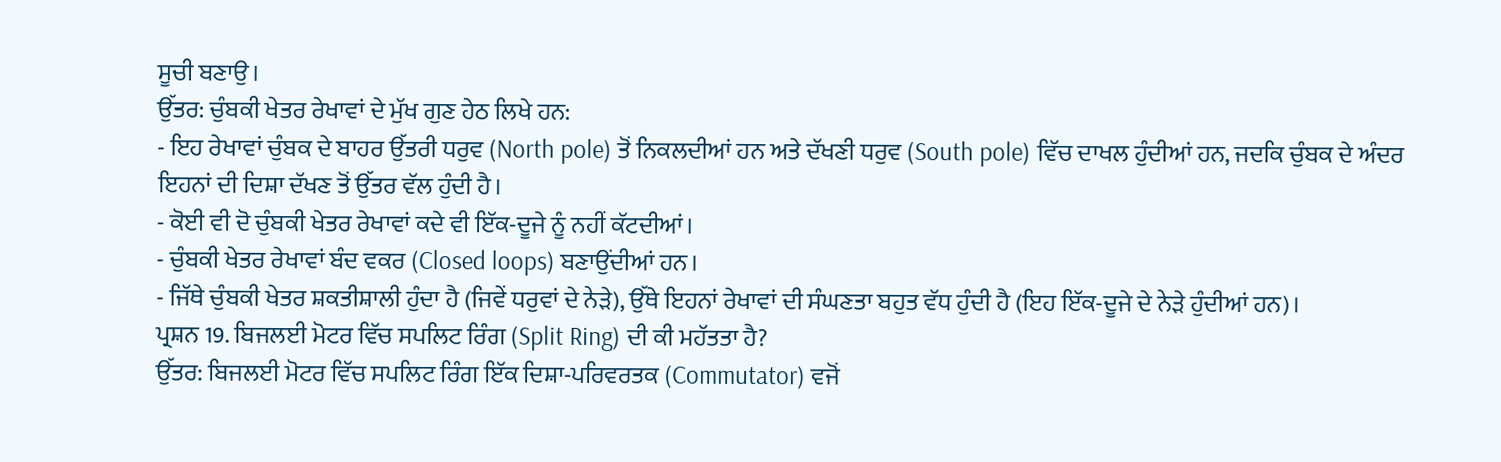ਸੂਚੀ ਬਣਾਉ।
ਉੱਤਰ: ਚੁੰਬਕੀ ਖੇਤਰ ਰੇਖਾਵਾਂ ਦੇ ਮੁੱਖ ਗੁਣ ਹੇਠ ਲਿਖੇ ਹਨ:
- ਇਹ ਰੇਖਾਵਾਂ ਚੁੰਬਕ ਦੇ ਬਾਹਰ ਉੱਤਰੀ ਧਰੁਵ (North pole) ਤੋਂ ਨਿਕਲਦੀਆਂ ਹਨ ਅਤੇ ਦੱਖਣੀ ਧਰੁਵ (South pole) ਵਿੱਚ ਦਾਖਲ ਹੁੰਦੀਆਂ ਹਨ, ਜਦਕਿ ਚੁੰਬਕ ਦੇ ਅੰਦਰ ਇਹਨਾਂ ਦੀ ਦਿਸ਼ਾ ਦੱਖਣ ਤੋਂ ਉੱਤਰ ਵੱਲ ਹੁੰਦੀ ਹੈ।
- ਕੋਈ ਵੀ ਦੋ ਚੁੰਬਕੀ ਖੇਤਰ ਰੇਖਾਵਾਂ ਕਦੇ ਵੀ ਇੱਕ-ਦੂਜੇ ਨੂੰ ਨਹੀਂ ਕੱਟਦੀਆਂ।
- ਚੁੰਬਕੀ ਖੇਤਰ ਰੇਖਾਵਾਂ ਬੰਦ ਵਕਰ (Closed loops) ਬਣਾਉਂਦੀਆਂ ਹਨ।
- ਜਿੱਥੇ ਚੁੰਬਕੀ ਖੇਤਰ ਸ਼ਕਤੀਸ਼ਾਲੀ ਹੁੰਦਾ ਹੈ (ਜਿਵੇਂ ਧਰੁਵਾਂ ਦੇ ਨੇੜੇ), ਉੱਥੇ ਇਹਨਾਂ ਰੇਖਾਵਾਂ ਦੀ ਸੰਘਣਤਾ ਬਹੁਤ ਵੱਧ ਹੁੰਦੀ ਹੈ (ਇਹ ਇੱਕ-ਦੂਜੇ ਦੇ ਨੇੜੇ ਹੁੰਦੀਆਂ ਹਨ)।
ਪ੍ਰਸ਼ਨ 19. ਬਿਜਲਈ ਮੋਟਰ ਵਿੱਚ ਸਪਲਿਟ ਰਿੰਗ (Split Ring) ਦੀ ਕੀ ਮਹੱਤਤਾ ਹੈ?
ਉੱਤਰ: ਬਿਜਲਈ ਮੋਟਰ ਵਿੱਚ ਸਪਲਿਟ ਰਿੰਗ ਇੱਕ ਦਿਸ਼ਾ-ਪਰਿਵਰਤਕ (Commutator) ਵਜੋਂ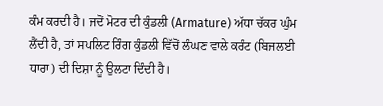ਕੰਮ ਕਰਦੀ ਹੈ। ਜਦੋਂ ਮੋਟਰ ਦੀ ਕੁੰਡਲੀ (Armature) ਅੱਧਾ ਚੱਕਰ ਘੁੰਮ ਲੈਂਦੀ ਹੈ, ਤਾਂ ਸਪਲਿਟ ਰਿੰਗ ਕੁੰਡਲੀ ਵਿੱਚੋਂ ਲੰਘਣ ਵਾਲੇ ਕਰੰਟ (ਬਿਜਲਈ ਧਾਰਾ) ਦੀ ਦਿਸ਼ਾ ਨੂੰ ਉਲਟਾ ਦਿੰਦੀ ਹੈ।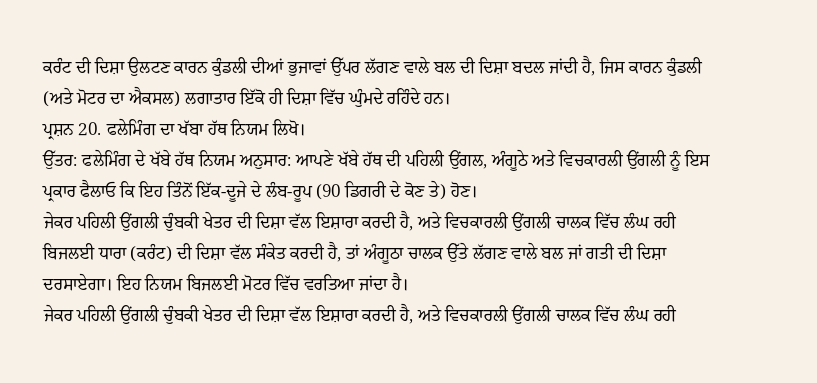ਕਰੰਟ ਦੀ ਦਿਸ਼ਾ ਉਲਟਣ ਕਾਰਨ ਕੁੰਡਲੀ ਦੀਆਂ ਭੁਜਾਵਾਂ ਉੱਪਰ ਲੱਗਣ ਵਾਲੇ ਬਲ ਦੀ ਦਿਸ਼ਾ ਬਦਲ ਜਾਂਦੀ ਹੈ, ਜਿਸ ਕਾਰਨ ਕੁੰਡਲੀ (ਅਤੇ ਮੋਟਰ ਦਾ ਐਕਸਲ) ਲਗਾਤਾਰ ਇੱਕੋ ਹੀ ਦਿਸ਼ਾ ਵਿੱਚ ਘੁੰਮਦੇ ਰਹਿੰਦੇ ਹਨ।
ਪ੍ਰਸ਼ਨ 20. ਫਲੇਮਿੰਗ ਦਾ ਖੱਬਾ ਹੱਥ ਨਿਯਮ ਲਿਖੋ।
ਉੱਤਰ: ਫਲੇਮਿੰਗ ਦੇ ਖੱਬੇ ਹੱਥ ਨਿਯਮ ਅਨੁਸਾਰ: ਆਪਣੇ ਖੱਬੇ ਹੱਥ ਦੀ ਪਹਿਲੀ ਉਂਗਲ, ਅੰਗੂਠੇ ਅਤੇ ਵਿਚਕਾਰਲੀ ਉਂਗਲੀ ਨੂੰ ਇਸ ਪ੍ਰਕਾਰ ਫੈਲਾਓ ਕਿ ਇਹ ਤਿੰਨੋਂ ਇੱਕ-ਦੂਜੇ ਦੇ ਲੰਬ-ਰੂਪ (90 ਡਿਗਰੀ ਦੇ ਕੋਣ ਤੇ) ਹੋਣ।
ਜੇਕਰ ਪਹਿਲੀ ਉਂਗਲੀ ਚੁੰਬਕੀ ਖੇਤਰ ਦੀ ਦਿਸ਼ਾ ਵੱਲ ਇਸ਼ਾਰਾ ਕਰਦੀ ਹੈ, ਅਤੇ ਵਿਚਕਾਰਲੀ ਉਂਗਲੀ ਚਾਲਕ ਵਿੱਚ ਲੰਘ ਰਹੀ ਬਿਜਲਈ ਧਾਰਾ (ਕਰੰਟ) ਦੀ ਦਿਸ਼ਾ ਵੱਲ ਸੰਕੇਤ ਕਰਦੀ ਹੈ, ਤਾਂ ਅੰਗੂਠਾ ਚਾਲਕ ਉੱਤੇ ਲੱਗਣ ਵਾਲੇ ਬਲ ਜਾਂ ਗਤੀ ਦੀ ਦਿਸ਼ਾ ਦਰਸਾਏਗਾ। ਇਹ ਨਿਯਮ ਬਿਜਲਈ ਮੋਟਰ ਵਿੱਚ ਵਰਤਿਆ ਜਾਂਦਾ ਹੈ।
ਜੇਕਰ ਪਹਿਲੀ ਉਂਗਲੀ ਚੁੰਬਕੀ ਖੇਤਰ ਦੀ ਦਿਸ਼ਾ ਵੱਲ ਇਸ਼ਾਰਾ ਕਰਦੀ ਹੈ, ਅਤੇ ਵਿਚਕਾਰਲੀ ਉਂਗਲੀ ਚਾਲਕ ਵਿੱਚ ਲੰਘ ਰਹੀ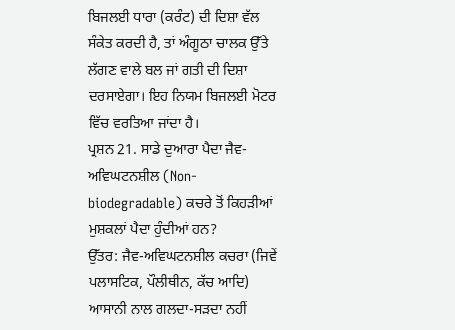ਬਿਜਲਈ ਧਾਰਾ (ਕਰੰਟ) ਦੀ ਦਿਸ਼ਾ ਵੱਲ ਸੰਕੇਤ ਕਰਦੀ ਹੈ, ਤਾਂ ਅੰਗੂਠਾ ਚਾਲਕ ਉੱਤੇ ਲੱਗਣ ਵਾਲੇ ਬਲ ਜਾਂ ਗਤੀ ਦੀ ਦਿਸ਼ਾ ਦਰਸਾਏਗਾ। ਇਹ ਨਿਯਮ ਬਿਜਲਈ ਮੋਟਰ ਵਿੱਚ ਵਰਤਿਆ ਜਾਂਦਾ ਹੈ।
ਪ੍ਰਸ਼ਨ 21. ਸਾਡੇ ਦੁਆਰਾ ਪੈਦਾ ਜੈਵ-ਅਵਿਘਟਨਸ਼ੀਲ (Non-biodegradable) ਕਚਰੇ ਤੋਂ ਕਿਹੜੀਆਂ ਮੁਸ਼ਕਲਾਂ ਪੈਦਾ ਹੁੰਦੀਆਂ ਹਨ?
ਉੱਤਰ: ਜੈਵ-ਅਵਿਘਟਨਸ਼ੀਲ ਕਚਰਾ (ਜਿਵੇਂ ਪਲਾਸਟਿਕ, ਪੌਲੀਥੀਨ, ਕੱਚ ਆਦਿ) ਆਸਾਨੀ ਨਾਲ ਗਲਦਾ-ਸੜਦਾ ਨਹੀਂ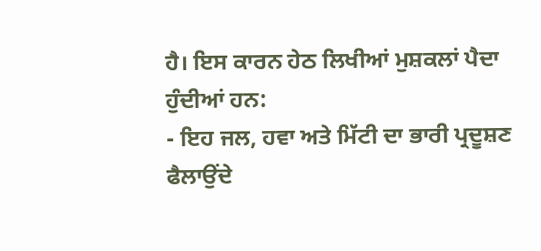ਹੈ। ਇਸ ਕਾਰਨ ਹੇਠ ਲਿਖੀਆਂ ਮੁਸ਼ਕਲਾਂ ਪੈਦਾ ਹੁੰਦੀਆਂ ਹਨ:
- ਇਹ ਜਲ, ਹਵਾ ਅਤੇ ਮਿੱਟੀ ਦਾ ਭਾਰੀ ਪ੍ਰਦੂਸ਼ਣ ਫੈਲਾਉਂਦੇ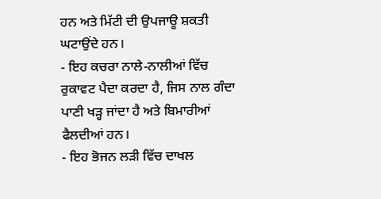ਹਨ ਅਤੇ ਮਿੱਟੀ ਦੀ ਉਪਜਾਊ ਸ਼ਕਤੀ ਘਟਾਉਂਦੇ ਹਨ।
- ਇਹ ਕਚਰਾ ਨਾਲੇ-ਨਾਲੀਆਂ ਵਿੱਚ ਰੁਕਾਵਟ ਪੈਦਾ ਕਰਦਾ ਹੈ, ਜਿਸ ਨਾਲ ਗੰਦਾ ਪਾਣੀ ਖੜ੍ਹ ਜਾਂਦਾ ਹੈ ਅਤੇ ਬਿਮਾਰੀਆਂ ਫੈਲਦੀਆਂ ਹਨ।
- ਇਹ ਭੋਜਨ ਲੜੀ ਵਿੱਚ ਦਾਖਲ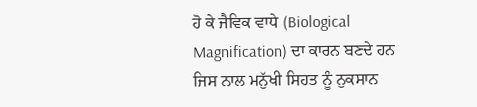ਹੋ ਕੇ ਜੈਵਿਕ ਵਾਧੇ (Biological Magnification) ਦਾ ਕਾਰਨ ਬਣਦੇ ਹਨ ਜਿਸ ਨਾਲ ਮਨੁੱਖੀ ਸਿਹਤ ਨੂੰ ਨੁਕਸਾਨ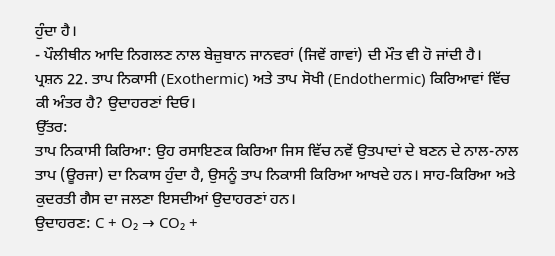ਹੁੰਦਾ ਹੈ।
- ਪੌਲੀਥੀਨ ਆਦਿ ਨਿਗਲਣ ਨਾਲ ਬੇਜ਼ੁਬਾਨ ਜਾਨਵਰਾਂ (ਜਿਵੇਂ ਗਾਵਾਂ) ਦੀ ਮੌਤ ਵੀ ਹੋ ਜਾਂਦੀ ਹੈ।
ਪ੍ਰਸ਼ਨ 22. ਤਾਪ ਨਿਕਾਸੀ (Exothermic) ਅਤੇ ਤਾਪ ਸੋਖੀ (Endothermic) ਕਿਰਿਆਵਾਂ ਵਿੱਚ ਕੀ ਅੰਤਰ ਹੈ? ਉਦਾਹਰਣਾਂ ਦਿਓ।
ਉੱਤਰ:
ਤਾਪ ਨਿਕਾਸੀ ਕਿਰਿਆ: ਉਹ ਰਸਾਇਣਕ ਕਿਰਿਆ ਜਿਸ ਵਿੱਚ ਨਵੇਂ ਉਤਪਾਦਾਂ ਦੇ ਬਣਨ ਦੇ ਨਾਲ-ਨਾਲ ਤਾਪ (ਊਰਜਾ) ਦਾ ਨਿਕਾਸ ਹੁੰਦਾ ਹੈ, ਉਸਨੂੰ ਤਾਪ ਨਿਕਾਸੀ ਕਿਰਿਆ ਆਖਦੇ ਹਨ। ਸਾਹ-ਕਿਰਿਆ ਅਤੇ ਕੁਦਰਤੀ ਗੈਸ ਦਾ ਜਲਣਾ ਇਸਦੀਆਂ ਉਦਾਹਰਣਾਂ ਹਨ।
ਉਦਾਹਰਣ: C + O₂ → CO₂ +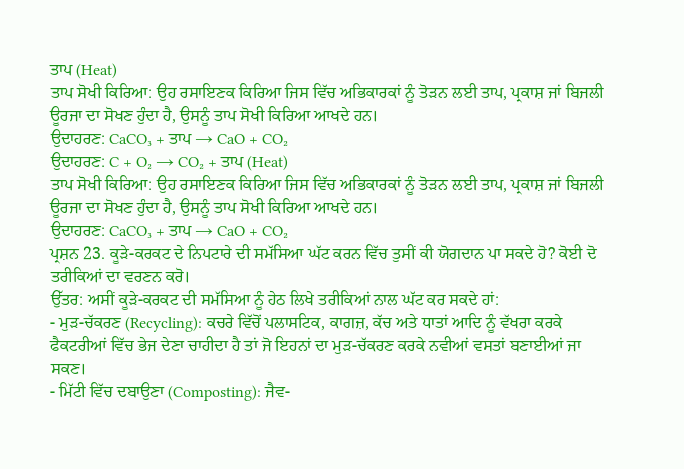ਤਾਪ (Heat)
ਤਾਪ ਸੋਖੀ ਕਿਰਿਆ: ਉਹ ਰਸਾਇਣਕ ਕਿਰਿਆ ਜਿਸ ਵਿੱਚ ਅਭਿਕਾਰਕਾਂ ਨੂੰ ਤੋੜਨ ਲਈ ਤਾਪ, ਪ੍ਰਕਾਸ਼ ਜਾਂ ਬਿਜਲੀ ਊਰਜਾ ਦਾ ਸੋਖਣ ਹੁੰਦਾ ਹੈ, ਉਸਨੂੰ ਤਾਪ ਸੋਖੀ ਕਿਰਿਆ ਆਖਦੇ ਹਨ।
ਉਦਾਹਰਣ: CaCO₃ + ਤਾਪ → CaO + CO₂
ਉਦਾਹਰਣ: C + O₂ → CO₂ + ਤਾਪ (Heat)
ਤਾਪ ਸੋਖੀ ਕਿਰਿਆ: ਉਹ ਰਸਾਇਣਕ ਕਿਰਿਆ ਜਿਸ ਵਿੱਚ ਅਭਿਕਾਰਕਾਂ ਨੂੰ ਤੋੜਨ ਲਈ ਤਾਪ, ਪ੍ਰਕਾਸ਼ ਜਾਂ ਬਿਜਲੀ ਊਰਜਾ ਦਾ ਸੋਖਣ ਹੁੰਦਾ ਹੈ, ਉਸਨੂੰ ਤਾਪ ਸੋਖੀ ਕਿਰਿਆ ਆਖਦੇ ਹਨ।
ਉਦਾਹਰਣ: CaCO₃ + ਤਾਪ → CaO + CO₂
ਪ੍ਰਸ਼ਨ 23. ਕੂੜੇ-ਕਰਕਟ ਦੇ ਨਿਪਟਾਰੇ ਦੀ ਸਮੱਸਿਆ ਘੱਟ ਕਰਨ ਵਿੱਚ ਤੁਸੀਂ ਕੀ ਯੋਗਦਾਨ ਪਾ ਸਕਦੇ ਹੋ? ਕੋਈ ਦੋ ਤਰੀਕਿਆਂ ਦਾ ਵਰਣਨ ਕਰੋ।
ਉੱਤਰ: ਅਸੀਂ ਕੂੜੇ-ਕਰਕਟ ਦੀ ਸਮੱਸਿਆ ਨੂੰ ਹੇਠ ਲਿਖੇ ਤਰੀਕਿਆਂ ਨਾਲ ਘੱਟ ਕਰ ਸਕਦੇ ਹਾਂ:
- ਮੁੜ-ਚੱਕਰਣ (Recycling): ਕਚਰੇ ਵਿੱਚੋਂ ਪਲਾਸਟਿਕ, ਕਾਗਜ਼, ਕੱਚ ਅਤੇ ਧਾਤਾਂ ਆਦਿ ਨੂੰ ਵੱਖਰਾ ਕਰਕੇ ਫੈਕਟਰੀਆਂ ਵਿੱਚ ਭੇਜ ਦੇਣਾ ਚਾਹੀਦਾ ਹੈ ਤਾਂ ਜੋ ਇਹਨਾਂ ਦਾ ਮੁੜ-ਚੱਕਰਣ ਕਰਕੇ ਨਵੀਆਂ ਵਸਤਾਂ ਬਣਾਈਆਂ ਜਾ ਸਕਣ।
- ਮਿੱਟੀ ਵਿੱਚ ਦਬਾਉਣਾ (Composting): ਜੈਵ-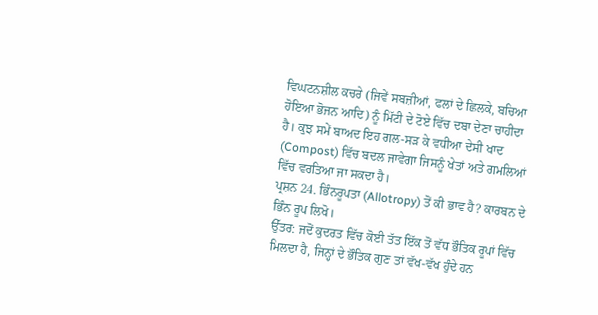ਵਿਘਟਨਸ਼ੀਲ ਕਚਰੇ (ਜਿਵੇਂ ਸਬਜ਼ੀਆਂ, ਫਲਾਂ ਦੇ ਛਿਲਕੇ, ਬਚਿਆ ਹੋਇਆ ਭੋਜਨ ਆਦਿ) ਨੂੰ ਮਿੱਟੀ ਦੇ ਟੋਏ ਵਿੱਚ ਦਬਾ ਦੇਣਾ ਚਾਹੀਦਾ ਹੈ। ਕੁਝ ਸਮੇਂ ਬਾਅਦ ਇਹ ਗਲ-ਸੜ ਕੇ ਵਧੀਆ ਦੇਸੀ ਖਾਦ (Compost) ਵਿੱਚ ਬਦਲ ਜਾਵੇਗਾ ਜਿਸਨੂੰ ਖੇਤਾਂ ਅਤੇ ਗਮਲਿਆਂ ਵਿੱਚ ਵਰਤਿਆ ਜਾ ਸਕਦਾ ਹੈ।
ਪ੍ਰਸ਼ਨ 24. ਭਿੰਨਰੂਪਤਾ (Allotropy) ਤੋਂ ਕੀ ਭਾਵ ਹੈ? ਕਾਰਬਨ ਦੇ ਭਿੰਨ ਰੂਪ ਲਿਖੋ।
ਉੱਤਰ: ਜਦੋਂ ਕੁਦਰਤ ਵਿੱਚ ਕੋਈ ਤੱਤ ਇੱਕ ਤੋਂ ਵੱਧ ਭੌਤਿਕ ਰੂਪਾਂ ਵਿੱਚ ਮਿਲਦਾ ਹੈ, ਜਿਨ੍ਹਾਂ ਦੇ ਭੌਤਿਕ ਗੁਣ ਤਾਂ ਵੱਖ-ਵੱਖ ਹੁੰਦੇ ਹਨ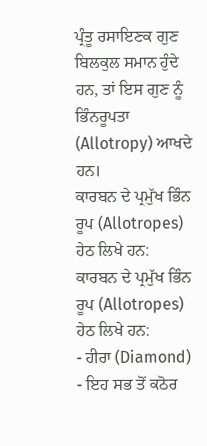ਪ੍ਰੰਤੂ ਰਸਾਇਣਕ ਗੁਣ ਬਿਲਕੁਲ ਸਮਾਨ ਹੁੰਦੇ ਹਨ, ਤਾਂ ਇਸ ਗੁਣ ਨੂੰ ਭਿੰਨਰੂਪਤਾ (Allotropy) ਆਖਦੇ ਹਨ।
ਕਾਰਬਨ ਦੇ ਪ੍ਰਮੁੱਖ ਭਿੰਨ ਰੂਪ (Allotropes) ਹੇਠ ਲਿਖੇ ਹਨ:
ਕਾਰਬਨ ਦੇ ਪ੍ਰਮੁੱਖ ਭਿੰਨ ਰੂਪ (Allotropes) ਹੇਠ ਲਿਖੇ ਹਨ:
- ਹੀਰਾ (Diamond) - ਇਹ ਸਭ ਤੋਂ ਕਠੋਰ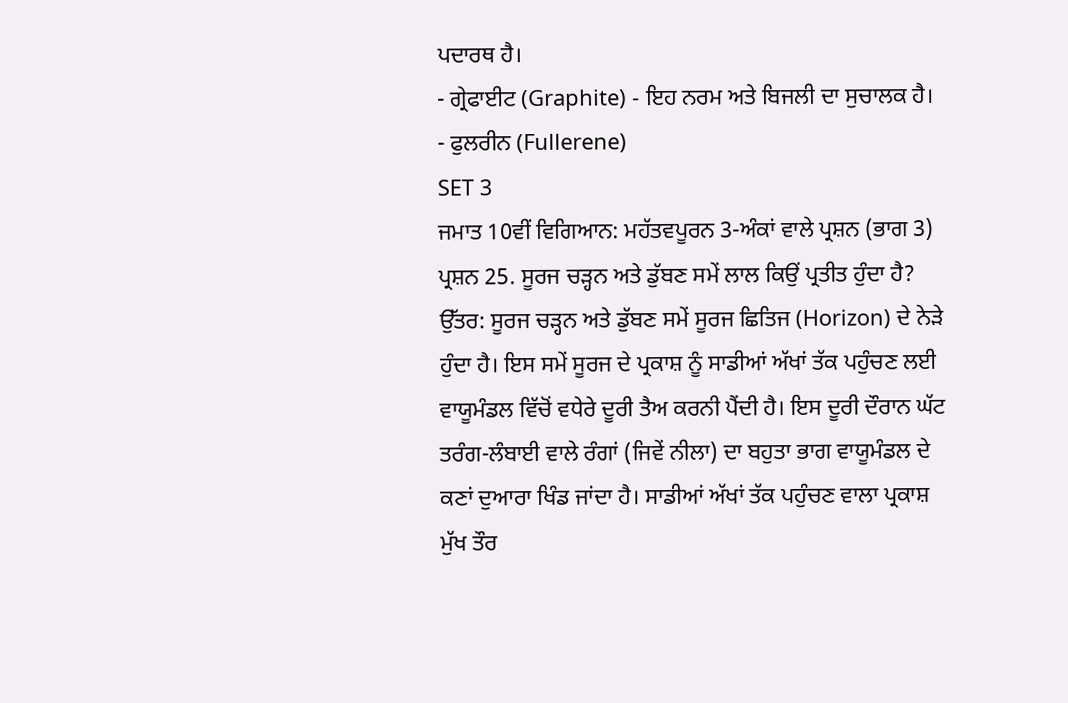ਪਦਾਰਥ ਹੈ।
- ਗ੍ਰੇਫਾਈਟ (Graphite) - ਇਹ ਨਰਮ ਅਤੇ ਬਿਜਲੀ ਦਾ ਸੁਚਾਲਕ ਹੈ।
- ਫੁਲਰੀਨ (Fullerene)
SET 3
ਜਮਾਤ 10ਵੀਂ ਵਿਗਿਆਨ: ਮਹੱਤਵਪੂਰਨ 3-ਅੰਕਾਂ ਵਾਲੇ ਪ੍ਰਸ਼ਨ (ਭਾਗ 3)
ਪ੍ਰਸ਼ਨ 25. ਸੂਰਜ ਚੜ੍ਹਨ ਅਤੇ ਡੁੱਬਣ ਸਮੇਂ ਲਾਲ ਕਿਉਂ ਪ੍ਰਤੀਤ ਹੁੰਦਾ ਹੈ?
ਉੱਤਰ: ਸੂਰਜ ਚੜ੍ਹਨ ਅਤੇ ਡੁੱਬਣ ਸਮੇਂ ਸੂਰਜ ਛਿਤਿਜ (Horizon) ਦੇ ਨੇੜੇ ਹੁੰਦਾ ਹੈ। ਇਸ ਸਮੇਂ ਸੂਰਜ ਦੇ ਪ੍ਰਕਾਸ਼ ਨੂੰ ਸਾਡੀਆਂ ਅੱਖਾਂ ਤੱਕ ਪਹੁੰਚਣ ਲਈ ਵਾਯੂਮੰਡਲ ਵਿੱਚੋਂ ਵਧੇਰੇ ਦੂਰੀ ਤੈਅ ਕਰਨੀ ਪੈਂਦੀ ਹੈ। ਇਸ ਦੂਰੀ ਦੌਰਾਨ ਘੱਟ ਤਰੰਗ-ਲੰਬਾਈ ਵਾਲੇ ਰੰਗਾਂ (ਜਿਵੇਂ ਨੀਲਾ) ਦਾ ਬਹੁਤਾ ਭਾਗ ਵਾਯੂਮੰਡਲ ਦੇ ਕਣਾਂ ਦੁਆਰਾ ਖਿੰਡ ਜਾਂਦਾ ਹੈ। ਸਾਡੀਆਂ ਅੱਖਾਂ ਤੱਕ ਪਹੁੰਚਣ ਵਾਲਾ ਪ੍ਰਕਾਸ਼ ਮੁੱਖ ਤੌਰ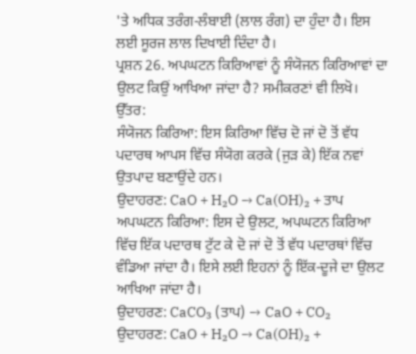'ਤੇ ਅਧਿਕ ਤਰੰਗ-ਲੰਬਾਈ (ਲਾਲ ਰੰਗ) ਦਾ ਹੁੰਦਾ ਹੈ। ਇਸ ਲਈ ਸੂਰਜ ਲਾਲ ਦਿਖਾਈ ਦਿੰਦਾ ਹੈ।
ਪ੍ਰਸ਼ਨ 26. ਅਪਘਟਨ ਕਿਰਿਆਵਾਂ ਨੂੰ ਸੰਯੋਜਨ ਕਿਰਿਆਵਾਂ ਦਾ ਉਲਟ ਕਿਉਂ ਆਖਿਆ ਜਾਂਦਾ ਹੈ? ਸਮੀਕਰਣਾਂ ਵੀ ਲਿਖੋ।
ਉੱਤਰ:
ਸੰਯੋਜਨ ਕਿਰਿਆ: ਇਸ ਕਿਰਿਆ ਵਿੱਚ ਦੋ ਜਾਂ ਦੋ ਤੋਂ ਵੱਧ ਪਦਾਰਥ ਆਪਸ ਵਿੱਚ ਸੰਯੋਗ ਕਰਕੇ (ਜੁੜ ਕੇ) ਇੱਕ ਨਵਾਂ ਉਤਪਾਦ ਬਣਾਉਂਦੇ ਹਨ।
ਉਦਾਹਰਣ: CaO + H₂O → Ca(OH)₂ + ਤਾਪ
ਅਪਘਟਨ ਕਿਰਿਆ: ਇਸ ਦੇ ਉਲਟ, ਅਪਘਟਨ ਕਿਰਿਆ ਵਿੱਚ ਇੱਕ ਪਦਾਰਥ ਟੁੱਟ ਕੇ ਦੋ ਜਾਂ ਦੋ ਤੋਂ ਵੱਧ ਪਦਾਰਥਾਂ ਵਿੱਚ ਵੰਡਿਆ ਜਾਂਦਾ ਹੈ। ਇਸੇ ਲਈ ਇਹਨਾਂ ਨੂੰ ਇੱਕ-ਦੂਜੇ ਦਾ ਉਲਟ ਆਖਿਆ ਜਾਂਦਾ ਹੈ।
ਉਦਾਹਰਣ: CaCO₃ (ਤਾਪ) → CaO + CO₂
ਉਦਾਹਰਣ: CaO + H₂O → Ca(OH)₂ +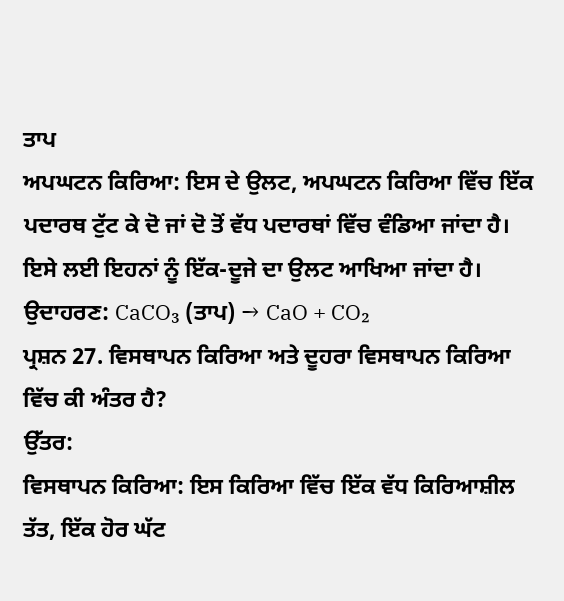ਤਾਪ
ਅਪਘਟਨ ਕਿਰਿਆ: ਇਸ ਦੇ ਉਲਟ, ਅਪਘਟਨ ਕਿਰਿਆ ਵਿੱਚ ਇੱਕ ਪਦਾਰਥ ਟੁੱਟ ਕੇ ਦੋ ਜਾਂ ਦੋ ਤੋਂ ਵੱਧ ਪਦਾਰਥਾਂ ਵਿੱਚ ਵੰਡਿਆ ਜਾਂਦਾ ਹੈ। ਇਸੇ ਲਈ ਇਹਨਾਂ ਨੂੰ ਇੱਕ-ਦੂਜੇ ਦਾ ਉਲਟ ਆਖਿਆ ਜਾਂਦਾ ਹੈ।
ਉਦਾਹਰਣ: CaCO₃ (ਤਾਪ) → CaO + CO₂
ਪ੍ਰਸ਼ਨ 27. ਵਿਸਥਾਪਨ ਕਿਰਿਆ ਅਤੇ ਦੂਹਰਾ ਵਿਸਥਾਪਨ ਕਿਰਿਆ ਵਿੱਚ ਕੀ ਅੰਤਰ ਹੈ?
ਉੱਤਰ:
ਵਿਸਥਾਪਨ ਕਿਰਿਆ: ਇਸ ਕਿਰਿਆ ਵਿੱਚ ਇੱਕ ਵੱਧ ਕਿਰਿਆਸ਼ੀਲ ਤੱਤ, ਇੱਕ ਹੋਰ ਘੱਟ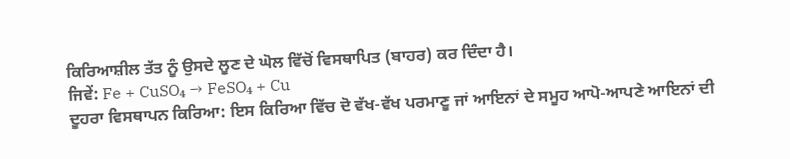ਕਿਰਿਆਸ਼ੀਲ ਤੱਤ ਨੂੰ ਉਸਦੇ ਲੂਣ ਦੇ ਘੋਲ ਵਿੱਚੋਂ ਵਿਸਥਾਪਿਤ (ਬਾਹਰ) ਕਰ ਦਿੰਦਾ ਹੈ।
ਜਿਵੇਂ: Fe + CuSO₄ → FeSO₄ + Cu
ਦੂਹਰਾ ਵਿਸਥਾਪਨ ਕਿਰਿਆ: ਇਸ ਕਿਰਿਆ ਵਿੱਚ ਦੋ ਵੱਖ-ਵੱਖ ਪਰਮਾਣੂ ਜਾਂ ਆਇਨਾਂ ਦੇ ਸਮੂਹ ਆਪੋ-ਆਪਣੇ ਆਇਨਾਂ ਦੀ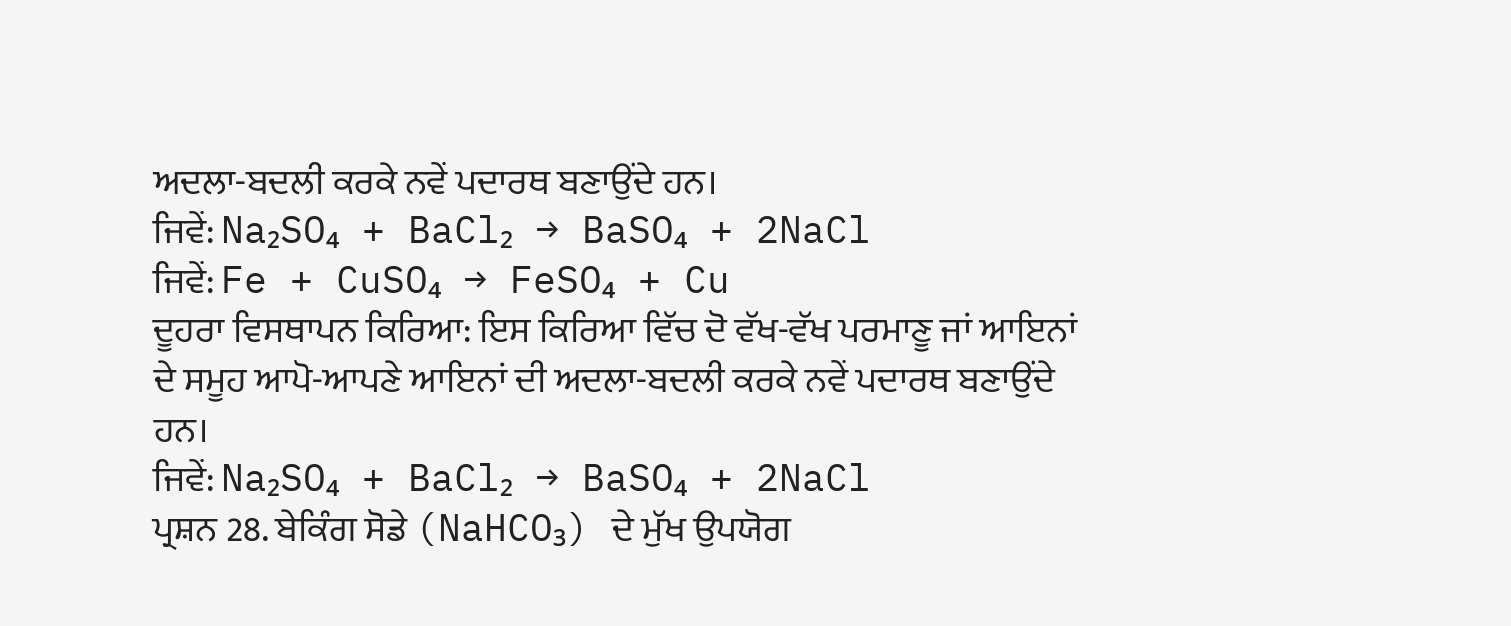ਅਦਲਾ-ਬਦਲੀ ਕਰਕੇ ਨਵੇਂ ਪਦਾਰਥ ਬਣਾਉਂਦੇ ਹਨ।
ਜਿਵੇਂ: Na₂SO₄ + BaCl₂ → BaSO₄ + 2NaCl
ਜਿਵੇਂ: Fe + CuSO₄ → FeSO₄ + Cu
ਦੂਹਰਾ ਵਿਸਥਾਪਨ ਕਿਰਿਆ: ਇਸ ਕਿਰਿਆ ਵਿੱਚ ਦੋ ਵੱਖ-ਵੱਖ ਪਰਮਾਣੂ ਜਾਂ ਆਇਨਾਂ ਦੇ ਸਮੂਹ ਆਪੋ-ਆਪਣੇ ਆਇਨਾਂ ਦੀ ਅਦਲਾ-ਬਦਲੀ ਕਰਕੇ ਨਵੇਂ ਪਦਾਰਥ ਬਣਾਉਂਦੇ ਹਨ।
ਜਿਵੇਂ: Na₂SO₄ + BaCl₂ → BaSO₄ + 2NaCl
ਪ੍ਰਸ਼ਨ 28. ਬੇਕਿੰਗ ਸੋਡੇ (NaHCO₃) ਦੇ ਮੁੱਖ ਉਪਯੋਗ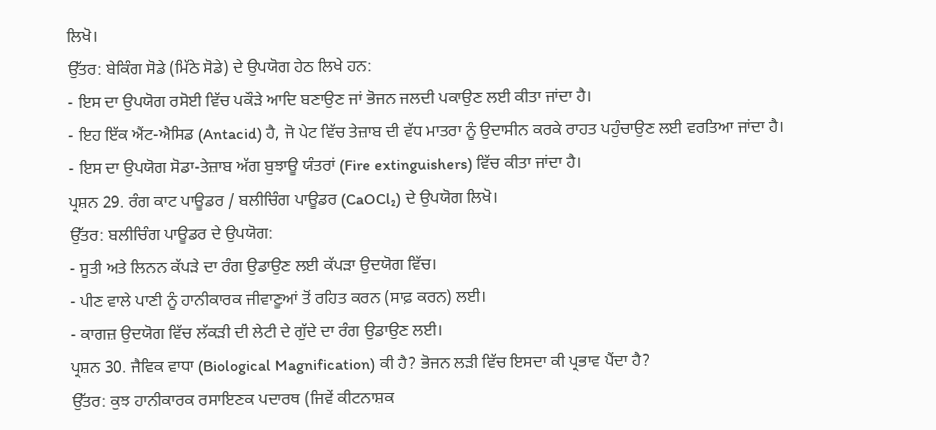ਲਿਖੋ।
ਉੱਤਰ: ਬੇਕਿੰਗ ਸੋਡੇ (ਮਿੱਠੇ ਸੋਡੇ) ਦੇ ਉਪਯੋਗ ਹੇਠ ਲਿਖੇ ਹਨ:
- ਇਸ ਦਾ ਉਪਯੋਗ ਰਸੋਈ ਵਿੱਚ ਪਕੌੜੇ ਆਦਿ ਬਣਾਉਣ ਜਾਂ ਭੋਜਨ ਜਲਦੀ ਪਕਾਉਣ ਲਈ ਕੀਤਾ ਜਾਂਦਾ ਹੈ।
- ਇਹ ਇੱਕ ਐਂਟ-ਐਸਿਡ (Antacid) ਹੈ, ਜੋ ਪੇਟ ਵਿੱਚ ਤੇਜ਼ਾਬ ਦੀ ਵੱਧ ਮਾਤਰਾ ਨੂੰ ਉਦਾਸੀਨ ਕਰਕੇ ਰਾਹਤ ਪਹੁੰਚਾਉਣ ਲਈ ਵਰਤਿਆ ਜਾਂਦਾ ਹੈ।
- ਇਸ ਦਾ ਉਪਯੋਗ ਸੋਡਾ-ਤੇਜ਼ਾਬ ਅੱਗ ਬੁਝਾਊ ਯੰਤਰਾਂ (Fire extinguishers) ਵਿੱਚ ਕੀਤਾ ਜਾਂਦਾ ਹੈ।
ਪ੍ਰਸ਼ਨ 29. ਰੰਗ ਕਾਟ ਪਾਊਡਰ / ਬਲੀਚਿੰਗ ਪਾਊਡਰ (CaOCl₂) ਦੇ ਉਪਯੋਗ ਲਿਖੋ।
ਉੱਤਰ: ਬਲੀਚਿੰਗ ਪਾਊਡਰ ਦੇ ਉਪਯੋਗ:
- ਸੂਤੀ ਅਤੇ ਲਿਨਨ ਕੱਪੜੇ ਦਾ ਰੰਗ ਉਡਾਉਣ ਲਈ ਕੱਪੜਾ ਉਦਯੋਗ ਵਿੱਚ।
- ਪੀਣ ਵਾਲੇ ਪਾਣੀ ਨੂੰ ਹਾਨੀਕਾਰਕ ਜੀਵਾਣੂਆਂ ਤੋਂ ਰਹਿਤ ਕਰਨ (ਸਾਫ਼ ਕਰਨ) ਲਈ।
- ਕਾਗਜ਼ ਉਦਯੋਗ ਵਿੱਚ ਲੱਕੜੀ ਦੀ ਲੇਟੀ ਦੇ ਗੁੱਦੇ ਦਾ ਰੰਗ ਉਡਾਉਣ ਲਈ।
ਪ੍ਰਸ਼ਨ 30. ਜੈਵਿਕ ਵਾਧਾ (Biological Magnification) ਕੀ ਹੈ? ਭੋਜਨ ਲੜੀ ਵਿੱਚ ਇਸਦਾ ਕੀ ਪ੍ਰਭਾਵ ਪੈਂਦਾ ਹੈ?
ਉੱਤਰ: ਕੁਝ ਹਾਨੀਕਾਰਕ ਰਸਾਇਣਕ ਪਦਾਰਥ (ਜਿਵੇਂ ਕੀਟਨਾਸ਼ਕ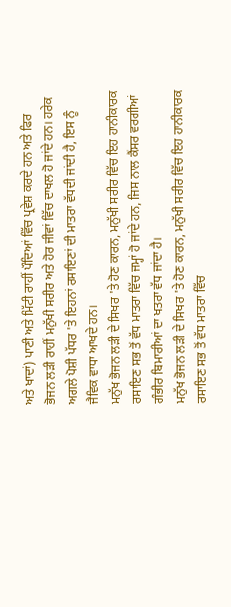ਅਤੇ ਖਾਦਾਂ) ਪਾਣੀ ਅਤੇ ਮਿੱਟੀ ਰਾਹੀਂ ਪੌਦਿਆਂ ਵਿੱਚ ਪ੍ਰਵੇਸ਼ ਕਰਦੇ ਹਨ ਅਤੇ ਫਿਰ ਭੋਜਨ ਲੜੀ ਰਾਹੀਂ ਮਨੁੱਖੀ ਸਰੀਰ ਅਤੇ ਹੋਰ ਜੀਵਾਂ ਵਿੱਚ ਦਾਖਲ ਹੋ ਜਾਂਦੇ ਹਨ। ਹਰੇਕ ਅਗਲੇ ਪੋਸ਼ੀ ਪੱਧਰ 'ਤੇ ਇਹਨਾਂ ਰਸਾਇਣਾਂ ਦੀ ਮਾਤਰਾ ਵੱਧਦੀ ਜਾਂਦੀ ਹੈ, ਇਸ ਨੂੰ ਜੈਵਿਕ ਵਾਧਾ ਆਖਦੇ ਹਨ।
ਮਨੁੱਖ ਭੋਜਨ ਲੜੀ ਦੇ ਸਿਖਰ 'ਤੇ ਹੋਣ ਕਾਰਨ, ਮਨੁੱਖੀ ਸਰੀਰ ਵਿੱਚ ਇਹ ਹਾਨੀਕਾਰਕ ਰਸਾਇਣ ਸਭ ਤੋਂ ਵੱਧ ਮਾਤਰਾ ਵਿੱਚ ਜਮ੍ਹਾਂ ਹੋ ਜਾਂਦੇ ਹਨ, ਜਿਸ ਨਾਲ ਕੈਂਸਰ ਵਰਗੀਆਂ ਗੰਭੀਰ ਬਿਮਾਰੀਆਂ ਦਾ ਖਤਰਾ ਵੱਧ ਜਾਂਦਾ ਹੈ।
ਮਨੁੱਖ ਭੋਜਨ ਲੜੀ ਦੇ ਸਿਖਰ 'ਤੇ ਹੋਣ ਕਾਰਨ, ਮਨੁੱਖੀ ਸਰੀਰ ਵਿੱਚ ਇਹ ਹਾਨੀਕਾਰਕ ਰਸਾਇਣ ਸਭ ਤੋਂ ਵੱਧ ਮਾਤਰਾ ਵਿੱਚ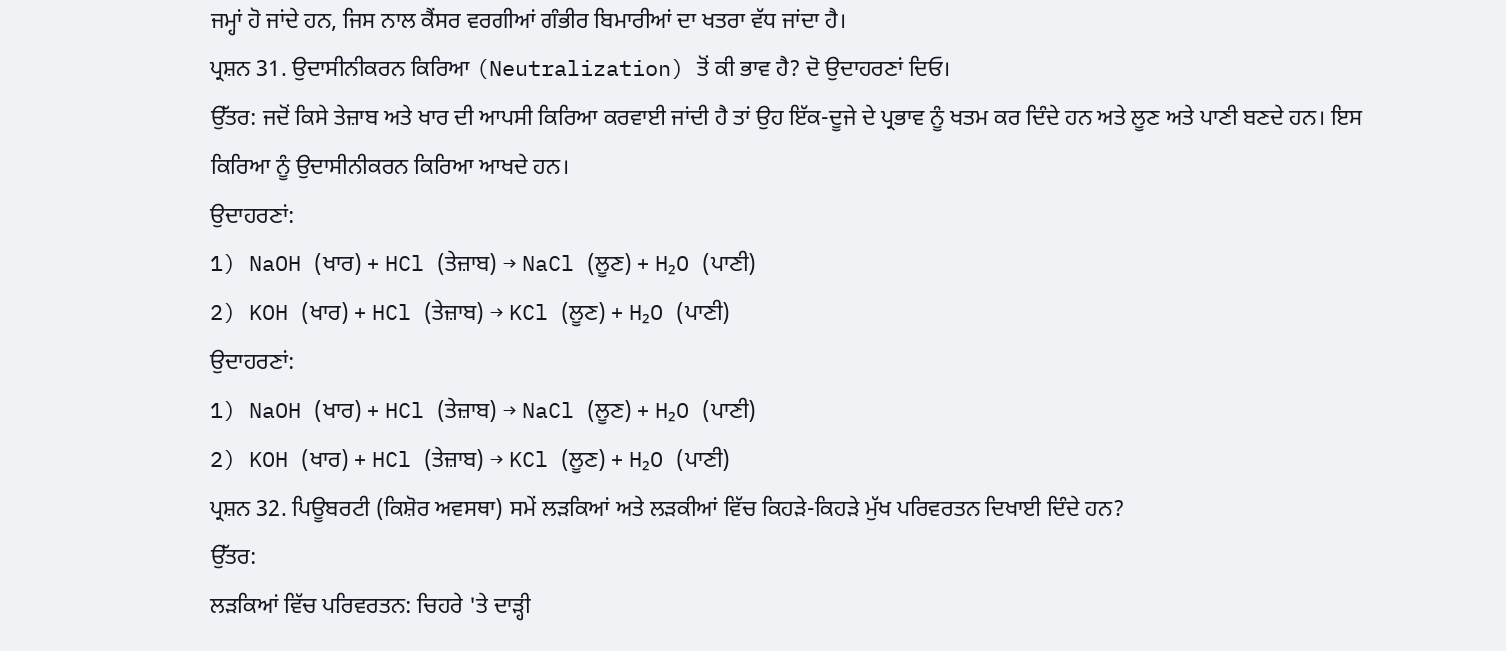ਜਮ੍ਹਾਂ ਹੋ ਜਾਂਦੇ ਹਨ, ਜਿਸ ਨਾਲ ਕੈਂਸਰ ਵਰਗੀਆਂ ਗੰਭੀਰ ਬਿਮਾਰੀਆਂ ਦਾ ਖਤਰਾ ਵੱਧ ਜਾਂਦਾ ਹੈ।
ਪ੍ਰਸ਼ਨ 31. ਉਦਾਸੀਨੀਕਰਨ ਕਿਰਿਆ (Neutralization) ਤੋਂ ਕੀ ਭਾਵ ਹੈ? ਦੋ ਉਦਾਹਰਣਾਂ ਦਿਓ।
ਉੱਤਰ: ਜਦੋਂ ਕਿਸੇ ਤੇਜ਼ਾਬ ਅਤੇ ਖਾਰ ਦੀ ਆਪਸੀ ਕਿਰਿਆ ਕਰਵਾਈ ਜਾਂਦੀ ਹੈ ਤਾਂ ਉਹ ਇੱਕ-ਦੂਜੇ ਦੇ ਪ੍ਰਭਾਵ ਨੂੰ ਖਤਮ ਕਰ ਦਿੰਦੇ ਹਨ ਅਤੇ ਲੂਣ ਅਤੇ ਪਾਣੀ ਬਣਦੇ ਹਨ। ਇਸ ਕਿਰਿਆ ਨੂੰ ਉਦਾਸੀਨੀਕਰਨ ਕਿਰਿਆ ਆਖਦੇ ਹਨ।
ਉਦਾਹਰਣਾਂ:
1) NaOH (ਖਾਰ) + HCl (ਤੇਜ਼ਾਬ) → NaCl (ਲੂਣ) + H₂O (ਪਾਣੀ)
2) KOH (ਖਾਰ) + HCl (ਤੇਜ਼ਾਬ) → KCl (ਲੂਣ) + H₂O (ਪਾਣੀ)
ਉਦਾਹਰਣਾਂ:
1) NaOH (ਖਾਰ) + HCl (ਤੇਜ਼ਾਬ) → NaCl (ਲੂਣ) + H₂O (ਪਾਣੀ)
2) KOH (ਖਾਰ) + HCl (ਤੇਜ਼ਾਬ) → KCl (ਲੂਣ) + H₂O (ਪਾਣੀ)
ਪ੍ਰਸ਼ਨ 32. ਪਿਊਬਰਟੀ (ਕਿਸ਼ੋਰ ਅਵਸਥਾ) ਸਮੇਂ ਲੜਕਿਆਂ ਅਤੇ ਲੜਕੀਆਂ ਵਿੱਚ ਕਿਹੜੇ-ਕਿਹੜੇ ਮੁੱਖ ਪਰਿਵਰਤਨ ਦਿਖਾਈ ਦਿੰਦੇ ਹਨ?
ਉੱਤਰ:
ਲੜਕਿਆਂ ਵਿੱਚ ਪਰਿਵਰਤਨ: ਚਿਹਰੇ 'ਤੇ ਦਾੜ੍ਹੀ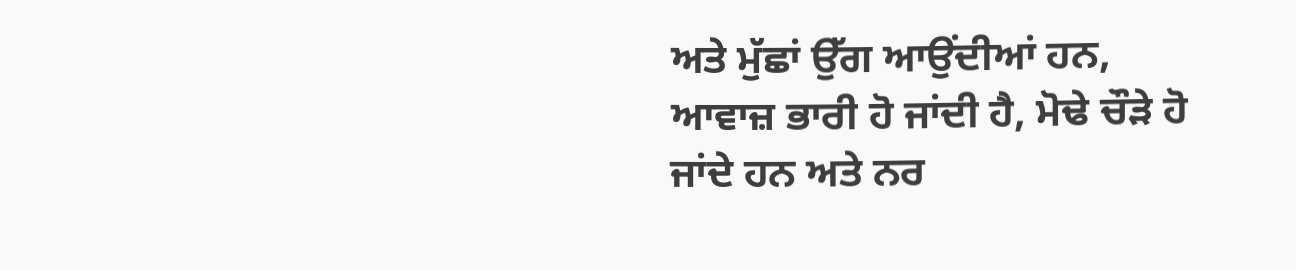ਅਤੇ ਮੁੱਛਾਂ ਉੱਗ ਆਉਂਦੀਆਂ ਹਨ, ਆਵਾਜ਼ ਭਾਰੀ ਹੋ ਜਾਂਦੀ ਹੈ, ਮੋਢੇ ਚੌੜੇ ਹੋ ਜਾਂਦੇ ਹਨ ਅਤੇ ਨਰ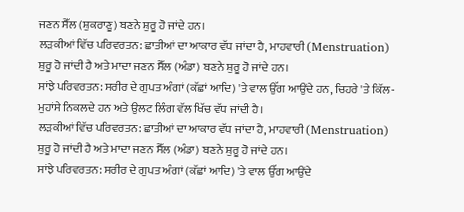ਜਣਨ ਸੈੱਲ (ਸ਼ੁਕਰਾਣੂ) ਬਣਨੇ ਸ਼ੁਰੂ ਹੋ ਜਾਂਦੇ ਹਨ।
ਲੜਕੀਆਂ ਵਿੱਚ ਪਰਿਵਰਤਨ: ਛਾਤੀਆਂ ਦਾ ਆਕਾਰ ਵੱਧ ਜਾਂਦਾ ਹੈ, ਮਾਹਵਾਰੀ (Menstruation) ਸ਼ੁਰੂ ਹੋ ਜਾਂਦੀ ਹੈ ਅਤੇ ਮਾਦਾ ਜਣਨ ਸੈੱਲ (ਅੰਡਾ) ਬਣਨੇ ਸ਼ੁਰੂ ਹੋ ਜਾਂਦੇ ਹਨ।
ਸਾਂਝੇ ਪਰਿਵਰਤਨ: ਸਰੀਰ ਦੇ ਗੁਪਤ ਅੰਗਾਂ (ਕੱਛਾਂ ਆਦਿ) 'ਤੇ ਵਾਲ ਉੱਗ ਆਉਂਦੇ ਹਨ, ਚਿਹਰੇ 'ਤੇ ਕਿੱਲ-ਮੁਹਾਂਸੇ ਨਿਕਲਦੇ ਹਨ ਅਤੇ ਉਲਟ ਲਿੰਗ ਵੱਲ ਖਿੱਚ ਵੱਧ ਜਾਂਦੀ ਹੈ।
ਲੜਕੀਆਂ ਵਿੱਚ ਪਰਿਵਰਤਨ: ਛਾਤੀਆਂ ਦਾ ਆਕਾਰ ਵੱਧ ਜਾਂਦਾ ਹੈ, ਮਾਹਵਾਰੀ (Menstruation) ਸ਼ੁਰੂ ਹੋ ਜਾਂਦੀ ਹੈ ਅਤੇ ਮਾਦਾ ਜਣਨ ਸੈੱਲ (ਅੰਡਾ) ਬਣਨੇ ਸ਼ੁਰੂ ਹੋ ਜਾਂਦੇ ਹਨ।
ਸਾਂਝੇ ਪਰਿਵਰਤਨ: ਸਰੀਰ ਦੇ ਗੁਪਤ ਅੰਗਾਂ (ਕੱਛਾਂ ਆਦਿ) 'ਤੇ ਵਾਲ ਉੱਗ ਆਉਂਦੇ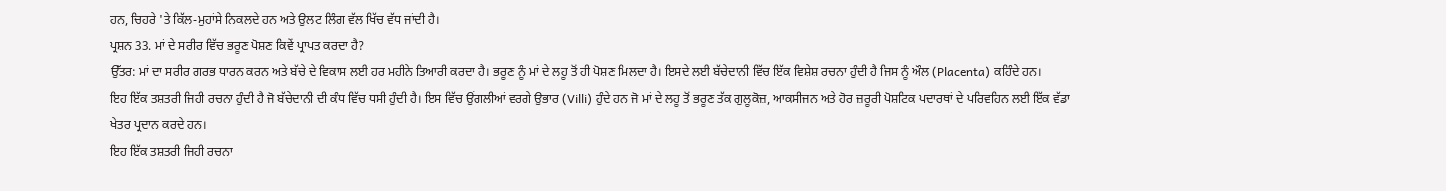ਹਨ, ਚਿਹਰੇ 'ਤੇ ਕਿੱਲ-ਮੁਹਾਂਸੇ ਨਿਕਲਦੇ ਹਨ ਅਤੇ ਉਲਟ ਲਿੰਗ ਵੱਲ ਖਿੱਚ ਵੱਧ ਜਾਂਦੀ ਹੈ।
ਪ੍ਰਸ਼ਨ 33. ਮਾਂ ਦੇ ਸਰੀਰ ਵਿੱਚ ਭਰੂਣ ਪੋਸ਼ਣ ਕਿਵੇਂ ਪ੍ਰਾਪਤ ਕਰਦਾ ਹੈ?
ਉੱਤਰ: ਮਾਂ ਦਾ ਸਰੀਰ ਗਰਭ ਧਾਰਨ ਕਰਨ ਅਤੇ ਬੱਚੇ ਦੇ ਵਿਕਾਸ ਲਈ ਹਰ ਮਹੀਨੇ ਤਿਆਰੀ ਕਰਦਾ ਹੈ। ਭਰੂਣ ਨੂੰ ਮਾਂ ਦੇ ਲਹੂ ਤੋਂ ਹੀ ਪੋਸ਼ਣ ਮਿਲਦਾ ਹੈ। ਇਸਦੇ ਲਈ ਬੱਚੇਦਾਨੀ ਵਿੱਚ ਇੱਕ ਵਿਸ਼ੇਸ਼ ਰਚਨਾ ਹੁੰਦੀ ਹੈ ਜਿਸ ਨੂੰ ਔਲ (Placenta) ਕਹਿੰਦੇ ਹਨ।
ਇਹ ਇੱਕ ਤਸ਼ਤਰੀ ਜਿਹੀ ਰਚਨਾ ਹੁੰਦੀ ਹੈ ਜੋ ਬੱਚੇਦਾਨੀ ਦੀ ਕੰਧ ਵਿੱਚ ਧਸੀ ਹੁੰਦੀ ਹੈ। ਇਸ ਵਿੱਚ ਉਂਗਲੀਆਂ ਵਰਗੇ ਉਭਾਰ (Villi) ਹੁੰਦੇ ਹਨ ਜੋ ਮਾਂ ਦੇ ਲਹੂ ਤੋਂ ਭਰੂਣ ਤੱਕ ਗੁਲੂਕੋਜ਼, ਆਕਸੀਜਨ ਅਤੇ ਹੋਰ ਜ਼ਰੂਰੀ ਪੋਸ਼ਟਿਕ ਪਦਾਰਥਾਂ ਦੇ ਪਰਿਵਹਿਨ ਲਈ ਇੱਕ ਵੱਡਾ ਖੇਤਰ ਪ੍ਰਦਾਨ ਕਰਦੇ ਹਨ।
ਇਹ ਇੱਕ ਤਸ਼ਤਰੀ ਜਿਹੀ ਰਚਨਾ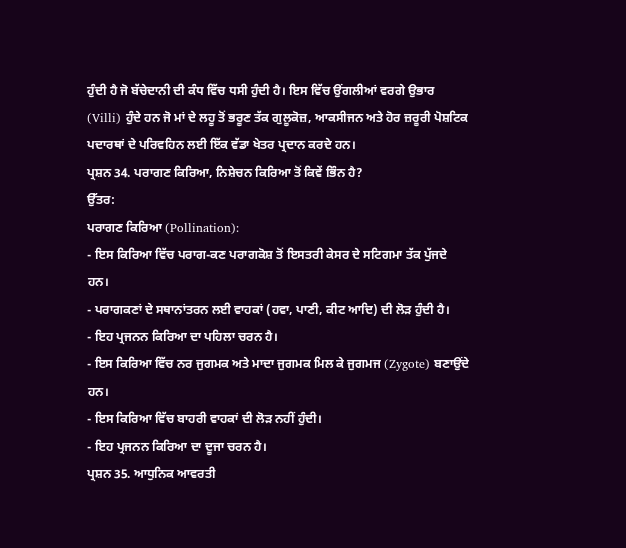ਹੁੰਦੀ ਹੈ ਜੋ ਬੱਚੇਦਾਨੀ ਦੀ ਕੰਧ ਵਿੱਚ ਧਸੀ ਹੁੰਦੀ ਹੈ। ਇਸ ਵਿੱਚ ਉਂਗਲੀਆਂ ਵਰਗੇ ਉਭਾਰ (Villi) ਹੁੰਦੇ ਹਨ ਜੋ ਮਾਂ ਦੇ ਲਹੂ ਤੋਂ ਭਰੂਣ ਤੱਕ ਗੁਲੂਕੋਜ਼, ਆਕਸੀਜਨ ਅਤੇ ਹੋਰ ਜ਼ਰੂਰੀ ਪੋਸ਼ਟਿਕ ਪਦਾਰਥਾਂ ਦੇ ਪਰਿਵਹਿਨ ਲਈ ਇੱਕ ਵੱਡਾ ਖੇਤਰ ਪ੍ਰਦਾਨ ਕਰਦੇ ਹਨ।
ਪ੍ਰਸ਼ਨ 34. ਪਰਾਗਣ ਕਿਰਿਆ, ਨਿਸ਼ੇਚਨ ਕਿਰਿਆ ਤੋਂ ਕਿਵੇਂ ਭਿੰਨ ਹੈ?
ਉੱਤਰ:
ਪਰਾਗਣ ਕਿਰਿਆ (Pollination):
- ਇਸ ਕਿਰਿਆ ਵਿੱਚ ਪਰਾਗ-ਕਣ ਪਰਾਗਕੋਸ਼ ਤੋਂ ਇਸਤਰੀ ਕੇਸਰ ਦੇ ਸਟਿਗਮਾ ਤੱਕ ਪੁੱਜਦੇ ਹਨ।
- ਪਰਾਗਕਣਾਂ ਦੇ ਸਥਾਨਾਂਤਰਨ ਲਈ ਵਾਹਕਾਂ (ਹਵਾ, ਪਾਣੀ, ਕੀਟ ਆਦਿ) ਦੀ ਲੋੜ ਹੁੰਦੀ ਹੈ।
- ਇਹ ਪ੍ਰਜਨਨ ਕਿਰਿਆ ਦਾ ਪਹਿਲਾ ਚਰਨ ਹੈ।
- ਇਸ ਕਿਰਿਆ ਵਿੱਚ ਨਰ ਜੁਗਮਕ ਅਤੇ ਮਾਦਾ ਜੁਗਮਕ ਮਿਲ ਕੇ ਜੁਗਮਜ (Zygote) ਬਣਾਉਂਦੇ ਹਨ।
- ਇਸ ਕਿਰਿਆ ਵਿੱਚ ਬਾਹਰੀ ਵਾਹਕਾਂ ਦੀ ਲੋੜ ਨਹੀਂ ਹੁੰਦੀ।
- ਇਹ ਪ੍ਰਜਨਨ ਕਿਰਿਆ ਦਾ ਦੂਜਾ ਚਰਨ ਹੈ।
ਪ੍ਰਸ਼ਨ 35. ਆਧੁਨਿਕ ਆਵਰਤੀ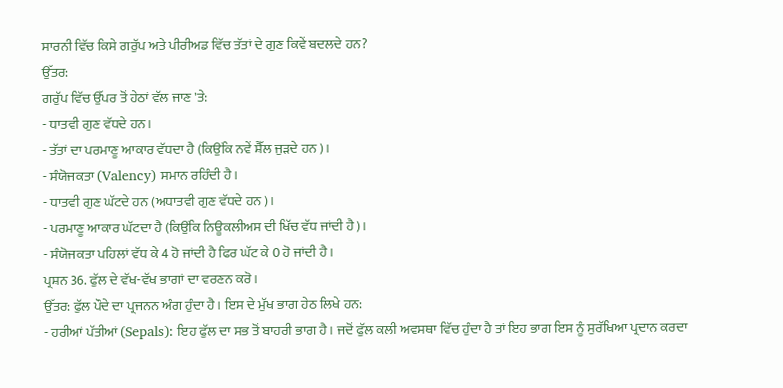ਸਾਰਨੀ ਵਿੱਚ ਕਿਸੇ ਗਰੁੱਪ ਅਤੇ ਪੀਰੀਅਡ ਵਿੱਚ ਤੱਤਾਂ ਦੇ ਗੁਣ ਕਿਵੇਂ ਬਦਲਦੇ ਹਨ?
ਉੱਤਰ:
ਗਰੁੱਪ ਵਿੱਚ ਉੱਪਰ ਤੋਂ ਹੇਠਾਂ ਵੱਲ ਜਾਣ 'ਤੇ:
- ਧਾਤਵੀ ਗੁਣ ਵੱਧਦੇ ਹਨ।
- ਤੱਤਾਂ ਦਾ ਪਰਮਾਣੂ ਆਕਾਰ ਵੱਧਦਾ ਹੈ (ਕਿਉਂਕਿ ਨਵੇਂ ਸ਼ੈੱਲ ਜੁੜਦੇ ਹਨ)।
- ਸੰਯੋਜਕਤਾ (Valency) ਸਮਾਨ ਰਹਿੰਦੀ ਹੈ।
- ਧਾਤਵੀ ਗੁਣ ਘੱਟਦੇ ਹਨ (ਅਧਾਤਵੀ ਗੁਣ ਵੱਧਦੇ ਹਨ)।
- ਪਰਮਾਣੂ ਆਕਾਰ ਘੱਟਦਾ ਹੈ (ਕਿਉਂਕਿ ਨਿਊਕਲੀਅਸ ਦੀ ਖਿੱਚ ਵੱਧ ਜਾਂਦੀ ਹੈ)।
- ਸੰਯੋਜਕਤਾ ਪਹਿਲਾਂ ਵੱਧ ਕੇ 4 ਹੋ ਜਾਂਦੀ ਹੈ ਫਿਰ ਘੱਟ ਕੇ 0 ਹੋ ਜਾਂਦੀ ਹੈ।
ਪ੍ਰਸ਼ਨ 36. ਫੁੱਲ ਦੇ ਵੱਖ-ਵੱਖ ਭਾਗਾਂ ਦਾ ਵਰਣਨ ਕਰੋ।
ਉੱਤਰ: ਫੁੱਲ ਪੌਦੇ ਦਾ ਪ੍ਰਜਨਨ ਅੰਗ ਹੁੰਦਾ ਹੈ। ਇਸ ਦੇ ਮੁੱਖ ਭਾਗ ਹੇਠ ਲਿਖੇ ਹਨ:
- ਹਰੀਆਂ ਪੱਤੀਆਂ (Sepals): ਇਹ ਫੁੱਲ ਦਾ ਸਭ ਤੋਂ ਬਾਹਰੀ ਭਾਗ ਹੈ। ਜਦੋਂ ਫੁੱਲ ਕਲੀ ਅਵਸਥਾ ਵਿੱਚ ਹੁੰਦਾ ਹੈ ਤਾਂ ਇਹ ਭਾਗ ਇਸ ਨੂੰ ਸੁਰੱਖਿਆ ਪ੍ਰਦਾਨ ਕਰਦਾ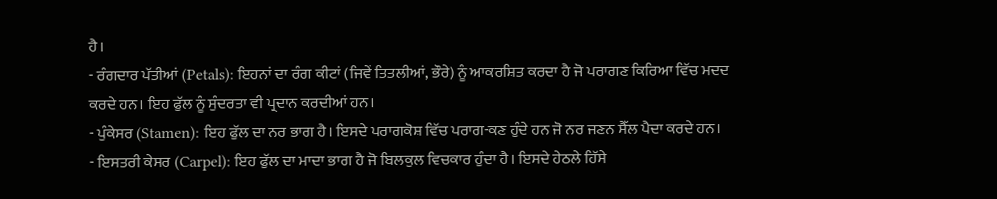ਹੈ।
- ਰੰਗਦਾਰ ਪੱਤੀਆਂ (Petals): ਇਹਨਾਂ ਦਾ ਰੰਗ ਕੀਟਾਂ (ਜਿਵੇਂ ਤਿਤਲੀਆਂ, ਭੌਰੇ) ਨੂੰ ਆਕਰਸ਼ਿਤ ਕਰਦਾ ਹੈ ਜੋ ਪਰਾਗਣ ਕਿਰਿਆ ਵਿੱਚ ਮਦਦ ਕਰਦੇ ਹਨ। ਇਹ ਫੁੱਲ ਨੂੰ ਸੁੰਦਰਤਾ ਵੀ ਪ੍ਰਦਾਨ ਕਰਦੀਆਂ ਹਨ।
- ਪੁੰਕੇਸਰ (Stamen): ਇਹ ਫੁੱਲ ਦਾ ਨਰ ਭਾਗ ਹੈ। ਇਸਦੇ ਪਰਾਗਕੋਸ਼ ਵਿੱਚ ਪਰਾਗ-ਕਣ ਹੁੰਦੇ ਹਨ ਜੋ ਨਰ ਜਣਨ ਸੈੱਲ ਪੈਦਾ ਕਰਦੇ ਹਨ।
- ਇਸਤਰੀ ਕੇਸਰ (Carpel): ਇਹ ਫੁੱਲ ਦਾ ਮਾਦਾ ਭਾਗ ਹੈ ਜੋ ਬਿਲਕੁਲ ਵਿਚਕਾਰ ਹੁੰਦਾ ਹੈ। ਇਸਦੇ ਹੇਠਲੇ ਹਿੱਸੇ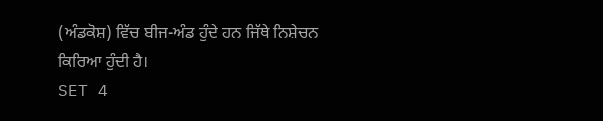(ਅੰਡਕੋਸ਼) ਵਿੱਚ ਬੀਜ-ਅੰਡ ਹੁੰਦੇ ਹਨ ਜਿੱਥੇ ਨਿਸ਼ੇਚਨ ਕਿਰਿਆ ਹੁੰਦੀ ਹੈ।
SET 4